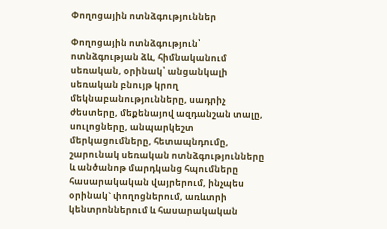Փողոցային ոտնձգություններ

Փողոցային ոտնձգություն՝ ոտնձգության ձև, հիմնականում սեռական, օրինակ՝ անցանկալի սեռական բնույթ կրող մեկնաբանությունները, սադրիչ ժեստերը, մեքենայով ազդանշան տալը, սուլոցները, անպարկեշտ մերկացումները, հետապնդումը, շարունակ սեռական ոտնձգությունները և անծանոթ մարդկանց հպումները հասարակական վայրերում, ինչպես օրինակ` փողոցներում, առևտրի կենտրոններում և հասարակական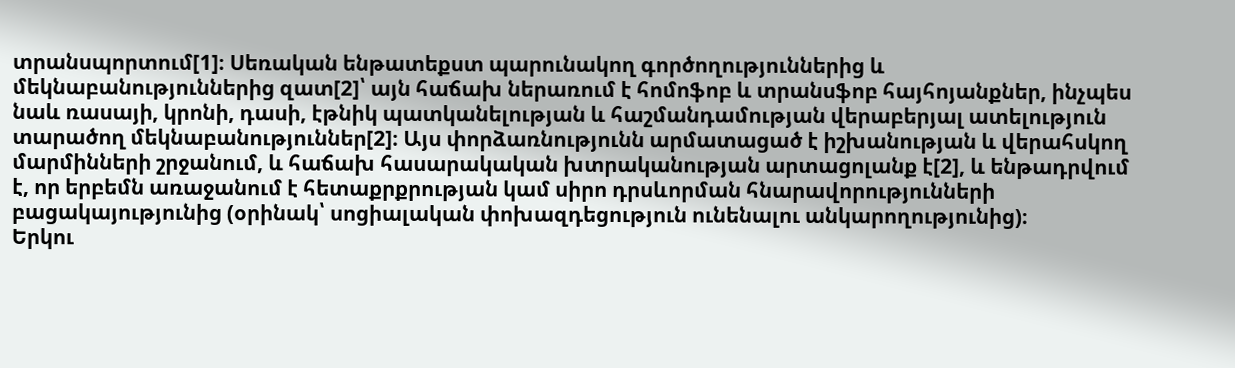տրանսպորտում[1]։ Սեռական ենթատեքստ պարունակող գործողություններից և մեկնաբանություններից զատ[2]՝ այն հաճախ ներառում է հոմոֆոբ և տրանսֆոբ հայհոյանքներ, ինչպես նաև ռասայի, կրոնի, դասի, էթնիկ պատկանելության և հաշմանդամության վերաբերյալ ատելություն տարածող մեկնաբանություններ[2]։ Այս փորձառնությունն արմատացած է իշխանության և վերահսկող մարմինների շրջանում, և հաճախ հասարակական խտրականության արտացոլանք է[2], և ենթադրվում է, որ երբեմն առաջանում է հետաքրքրության կամ սիրո դրսևորման հնարավորությունների բացակայությունից (օրինակ՝ սոցիալական փոխազդեցություն ունենալու անկարողությունից)։
Երկու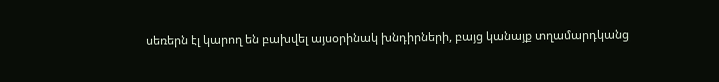սեռերն էլ կարող են բախվել այսօրինակ խնդիրների, բայց կանայք տղամարդկանց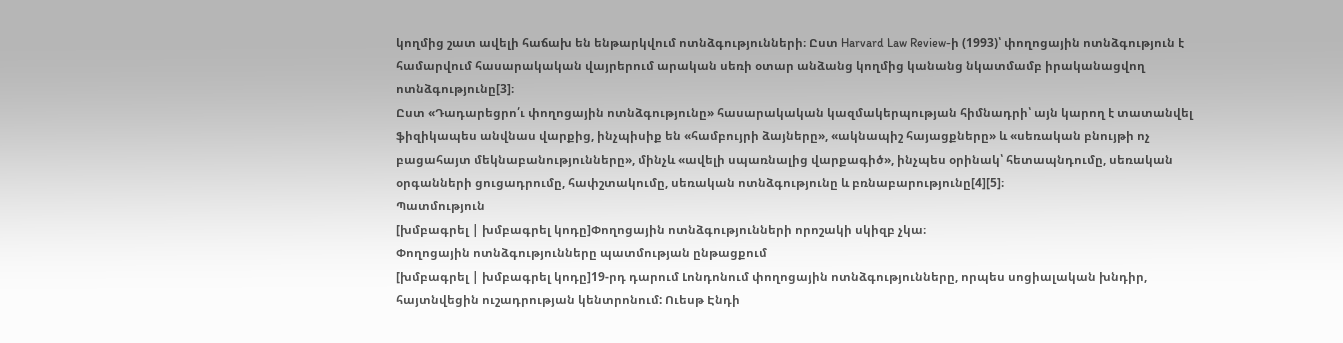կողմից շատ ավելի հաճախ են ենթարկվում ոտնձգությունների։ Ըստ Harvard Law Review-ի (1993)՝ փողոցային ոտնձգություն է համարվում հասարակական վայրերում արական սեռի օտար անձանց կողմից կանանց նկատմամբ իրականացվող ոտնձգությունը[3]։
Ըստ «Դադարեցրո՛ւ փողոցային ոտնձգությունը» հասարակական կազմակերպության հիմնադրի՝ այն կարող է տատանվել ֆիզիկապես անվնաս վարքից, ինչպիսիք են «համբույրի ձայները», «ակնապիշ հայացքները» և «սեռական բնույթի ոչ բացահայտ մեկնաբանությունները», մինչև «ավելի սպառնալից վարքագիծ», ինչպես օրինակ՝ հետապնդումը, սեռական օրգանների ցուցադրումը, հափշտակումը, սեռական ոտնձգությունը և բռնաբարությունը[4][5]։
Պատմություն
[խմբագրել | խմբագրել կոդը]Փողոցային ոտնձգությունների որոշակի սկիզբ չկա։
Փողոցային ոտնձգությունները պատմության ընթացքում
[խմբագրել | խմբագրել կոդը]19-րդ դարում Լոնդոնում փողոցային ոտնձգությունները, որպես սոցիալական խնդիր, հայտնվեցին ուշադրության կենտրոնում: Ուեսթ Էնդի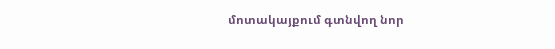մոտակայքում գտնվող նոր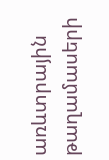առևտրային թաղամասերի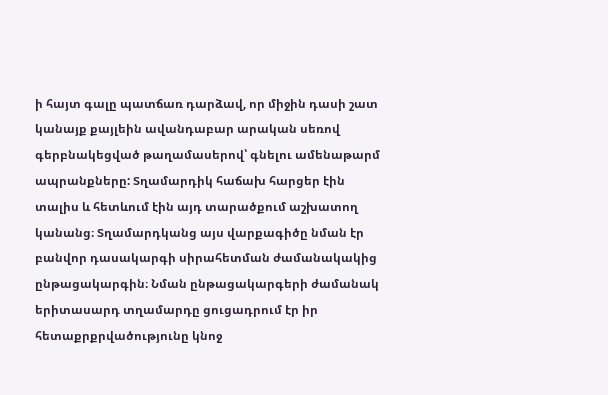ի հայտ գալը պատճառ դարձավ, որ միջին դասի շատ կանայք քայլեին ավանդաբար արական սեռով գերբնակեցված թաղամասերով՝ գնելու ամենաթարմ ապրանքները: Տղամարդիկ հաճախ հարցեր էին տալիս և հետևում էին այդ տարածքում աշխատող կանանց։ Տղամարդկանց այս վարքագիծը նման էր բանվոր դասակարգի սիրահետման ժամանակակից ընթացակարգին։ Նման ընթացակարգերի ժամանակ երիտասարդ տղամարդը ցուցադրում էր իր հետաքրքրվածությունը կնոջ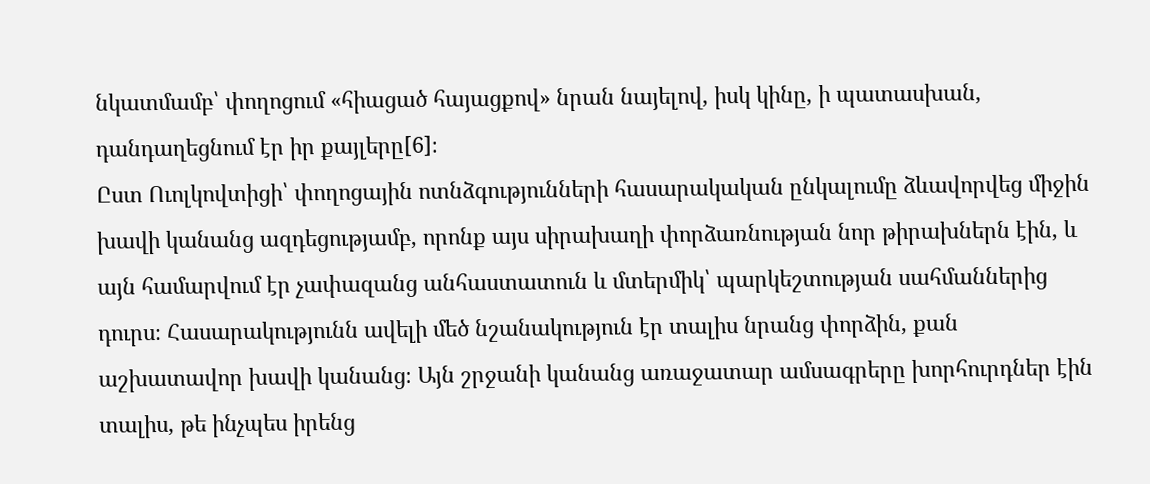նկատմամբ՝ փողոցում «հիացած հայացքով» նրան նայելով, իսկ կինը, ի պատասխան, դանդաղեցնում էր իր քայլերը[6]։
Ըստ Ուոլկովտիցի՝ փողոցային ոտնձգությունների հասարակական ընկալումը ձևավորվեց միջին խավի կանանց ազդեցությամբ, որոնք այս սիրախաղի փորձառնության նոր թիրախներն էին, և այն համարվում էր չափազանց անհաստատուն և մտերմիկ՝ պարկեշտության սահմաններից դուրս։ Հասարակությունն ավելի մեծ նշանակություն էր տալիս նրանց փորձին, քան աշխատավոր խավի կանանց։ Այն շրջանի կանանց առաջատար ամսագրերը խորհուրդներ էին տալիս, թե ինչպես իրենց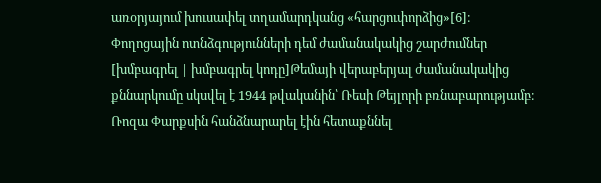առօրյայում խուսափել տղամարդկանց «հարցուփորձից»[6]։
Փողոցային ոտնձգությունների դեմ ժամանակակից շարժումներ
[խմբագրել | խմբագրել կոդը]Թեմայի վերաբերյալ ժամանակակից քննարկումը սկսվել է 1944 թվականին՝ Ռեսի Թեյլորի բռնաբարությամբ։ Ռոզա Փարքսին հանձնարարել էին հետաքննել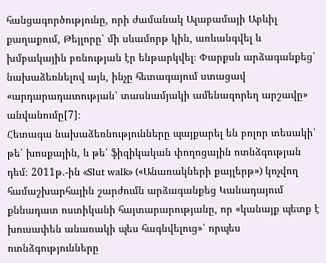հանցագործությունը, որի ժամանակ Ալաբամայի Աբևիլ քաղաքում, Թեյլորը՝ մի սևամորթ կին, առևանգվել և խմբակային բռնության էր ենթարկվել։ Փարքսն արձագանքեց՝ նախաձեռնելով այն, ինչը հետագայում ստացավ «արդարադատության՝ տասնամյակի ամենազորեղ արշավը» անվանումը[7]։
Հետագա նախաձեռնությունները պայքարել են բոլոր տեսակի՝ թե՛ խոսքային, և թե՛ ֆիզիկական փողոցային ոտնձգության դեմ։ 2011թ.-ին «Slut walk» («Անառակների քայլերթ») կոչվող համաշխարհային շարժումն արձագանքեց Կանադայում քննադատ ոստիկանի հայտարարությանը, որ «կանայք պետք է խուսափեն անառակի պես հագնվելուց»՝ որպես ոտնձգությունները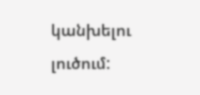կանխելու լուծում: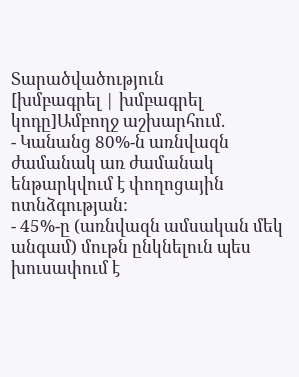Տարածվածություն
[խմբագրել | խմբագրել կոդը]Ամբողջ աշխարհում.
- Կանանց 80%-ն առնվազն ժամանակ առ ժամանակ ենթարկվում է փողոցային ոտնձգության:
- 45%-ը (առնվազն ամսական մեկ անգամ) մութն ընկնելուն պես խուսափում է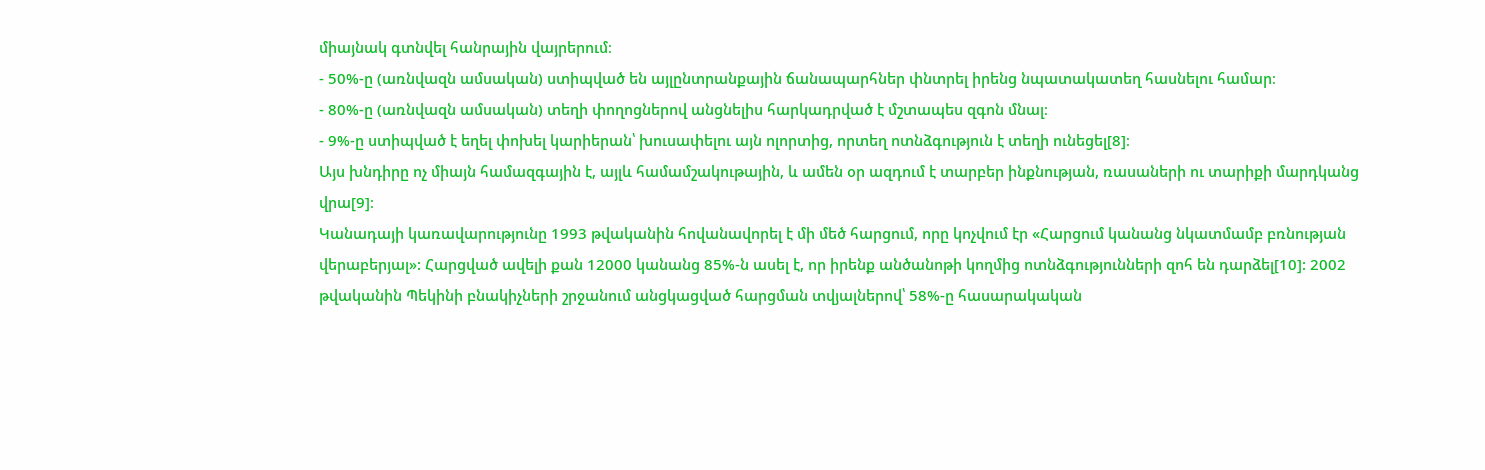միայնակ գտնվել հանրային վայրերում։
- 50%-ը (առնվազն ամսական) ստիպված են այլընտրանքային ճանապարհներ փնտրել իրենց նպատակատեղ հասնելու համար։
- 80%-ը (առնվազն ամսական) տեղի փողոցներով անցնելիս հարկադրված է մշտապես զգոն մնալ։
- 9%-ը ստիպված է եղել փոխել կարիերան՝ խուսափելու այն ոլորտից, որտեղ ոտնձգություն է տեղի ունեցել[8]։
Այս խնդիրը ոչ միայն համազգային է, այլև համամշակութային, և ամեն օր ազդում է տարբեր ինքնության, ռասաների ու տարիքի մարդկանց վրա[9]։
Կանադայի կառավարությունը 1993 թվականին հովանավորել է մի մեծ հարցում, որը կոչվում էր «Հարցում կանանց նկատմամբ բռնության վերաբերյալ»: Հարցված ավելի քան 12000 կանանց 85%-ն ասել է, որ իրենք անծանոթի կողմից ոտնձգությունների զոհ են դարձել[10]: 2002 թվականին Պեկինի բնակիչների շրջանում անցկացված հարցման տվյալներով՝ 58%-ը հասարակական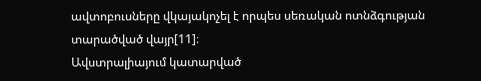ավտոբուսները վկայակոչել է որպես սեռական ոտնձգության տարածված վայր[11]։
Ավստրալիայում կատարված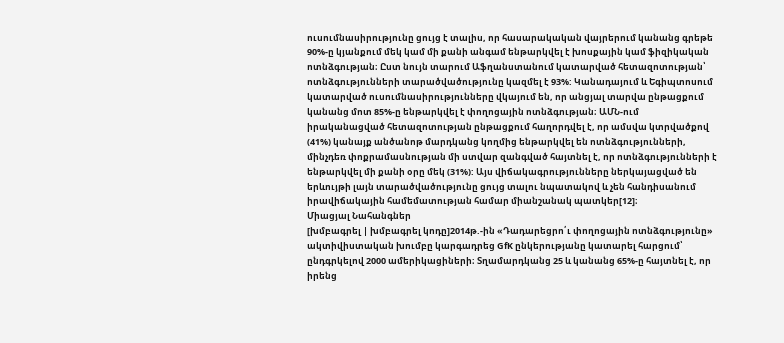ուսումնասիրությունը ցույց է տալիս, որ հասարակական վայրերում կանանց գրեթե 90%-ը կյանքում մեկ կամ մի քանի անգամ ենթարկվել է խոսքային կամ ֆիզիկական ոտնձգության։ Ըստ նույն տարում Աֆղանստանում կատարված հետազոտության՝ ոտնձգությունների տարածվածությունը կազմել է 93%: Կանադայում և Եգիպտոսում կատարված ուսումնասիրությունները վկայում են, որ անցյալ տարվա ընթացքում կանանց մոտ 85%-ը ենթարկվել է փողոցային ոտնձգության։ ԱՄՆ-ում իրականացված հետազոտության ընթացքում հաղորդվել է, որ ամսվա կտրվածքով (41%) կանայք անծանոթ մարդկանց կողմից ենթարկվել են ոտնձգությունների, մինչդեռ փոքրամասնության մի ստվար զանգված հայտնել է, որ ոտնձգությունների է ենթարկվել մի քանի օրը մեկ (31%): Այս վիճակագրությունները ներկայացված են երևույթի լայն տարածվածությունը ցույց տալու նպատակով և չեն հանդիսանում իրավիճակային համեմատության համար միանշանակ պատկեր[12]։
Միացյալ Նահանգներ
[խմբագրել | խմբագրել կոդը]2014թ.-ին «Դադարեցրո՛ւ փողոցային ոտնձգությունը» ակտիվիստական խումբը կարգադրեց GfK ընկերությանը կատարել հարցում՝ ընդգրկելով 2000 ամերիկացիների։ Տղամարդկանց 25 և կանանց 65%-ը հայտնել է, որ իրենց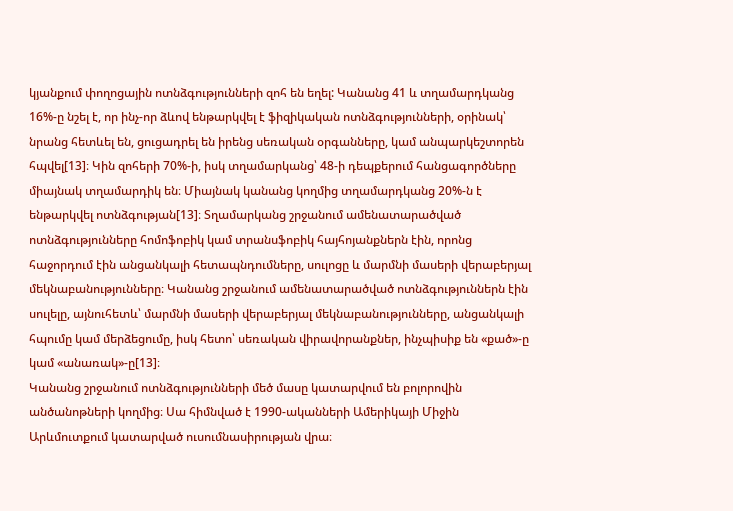կյանքում փողոցային ոտնձգությունների զոհ են եղել: Կանանց 41 և տղամարդկանց 16%-ը նշել է, որ ինչ-որ ձևով ենթարկվել է ֆիզիկական ոտնձգությունների, օրինակ՝ նրանց հետևել են, ցուցադրել են իրենց սեռական օրգանները, կամ անպարկեշտորեն հպվել[13]։ Կին զոհերի 70%-ի, իսկ տղամարկանց՝ 48-ի դեպքերում հանցագործները միայնակ տղամարդիկ են։ Միայնակ կանանց կողմից տղամարդկանց 20%-ն է ենթարկվել ոտնձգության[13]։ Տղամարկանց շրջանում ամենատարածված ոտնձգությունները հոմոֆոբիկ կամ տրանսֆոբիկ հայհոյանքներն էին, որոնց հաջորդում էին անցանկալի հետապնդումները, սուլոցը և մարմնի մասերի վերաբերյալ մեկնաբանությունները։ Կանանց շրջանում ամենատարածված ոտնձգություններն էին սուլելը, այնուհետև՝ մարմնի մասերի վերաբերյալ մեկնաբանությունները, անցանկալի հպումը կամ մերձեցումը, իսկ հետո՝ սեռական վիրավորանքներ, ինչպիսիք են «քած»-ը կամ «անառակ»-ը[13]։
Կանանց շրջանում ոտնձգությունների մեծ մասը կատարվում են բոլորովին անծանոթների կողմից։ Սա հիմնված է 1990-ականների Ամերիկայի Միջին Արևմուտքում կատարված ուսումնասիրության վրա։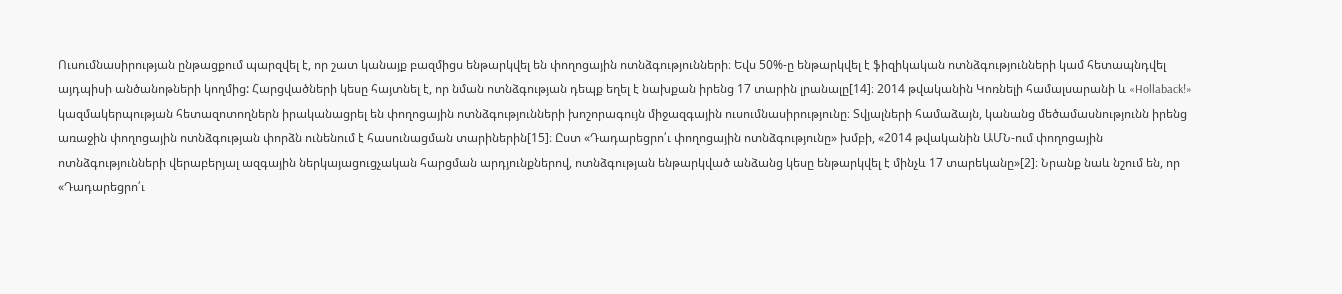Ուսումնասիրության ընթացքում պարզվել է, որ շատ կանայք բազմիցս ենթարկվել են փողոցային ոտնձգությունների։ Եվս 50%-ը ենթարկվել է ֆիզիկական ոտնձգությունների կամ հետապնդվել այդպիսի անծանոթների կողմից: Հարցվածների կեսը հայտնել է, որ նման ոտնձգության դեպք եղել է նախքան իրենց 17 տարին լրանալը[14]։ 2014 թվականին Կոռնելի համալսարանի և «Hollaback!» կազմակերպության հետազոտողներն իրականացրել են փողոցային ոտնձգությունների խոշորագույն միջազգային ուսումնասիրությունը։ Տվյալների համաձայն, կանանց մեծամասնությունն իրենց առաջին փողոցային ոտնձգության փորձն ունենում է հասունացման տարիներին[15]։ Ըստ «Դադարեցրո՛ւ փողոցային ոտնձգությունը» խմբի, «2014 թվականին ԱՄՆ-ում փողոցային ոտնձգությունների վերաբերյալ ազգային ներկայացուցչական հարցման արդյունքներով, ոտնձգության ենթարկված անձանց կեսը ենթարկվել է մինչև 17 տարեկանը»[2]։ Նրանք նաև նշում են, որ «Դադարեցրո՛ւ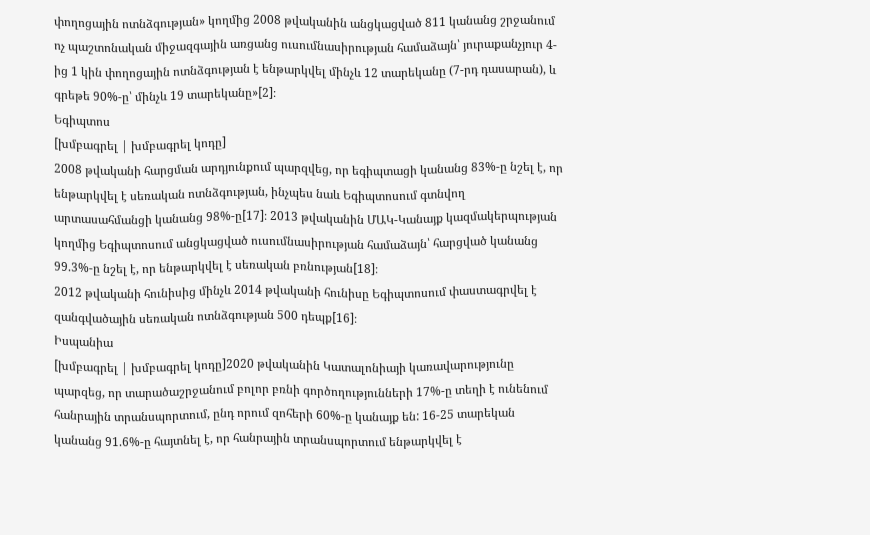փողոցային ոտնձգության» կողմից 2008 թվականին անցկացված 811 կանանց շրջանում ոչ պաշտոնական միջազգային առցանց ուսումնասիրության համաձայն՝ յուրաքանչյուր 4-ից 1 կին փողոցային ոտնձգության է ենթարկվել մինչև 12 տարեկանը (7-րդ դասարան), և գրեթե 90%-ը՝ մինչև 19 տարեկանը»[2]։
Եգիպտոս
[խմբագրել | խմբագրել կոդը]
2008 թվականի հարցման արդյունքում պարզվեց, որ եգիպտացի կանանց 83%-ը նշել է, որ ենթարկվել է սեռական ոտնձգության, ինչպես նաև Եգիպտոսում գտնվող արտասահմանցի կանանց 98%-ը[17]։ 2013 թվականին ՄԱԿ-Կանայք կազմակերպության կողմից Եգիպտոսում անցկացված ուսումնասիրության համաձայն՝ հարցված կանանց 99.3%-ը նշել է, որ ենթարկվել է սեռական բռնության[18]։
2012 թվականի հունիսից մինչև 2014 թվականի հունիսը Եգիպտոսում փաստագրվել է զանգվածային սեռական ոտնձգության 500 դեպք[16]։
Իսպանիա
[խմբագրել | խմբագրել կոդը]2020 թվականին Կատալոնիայի կառավարությունը պարզեց, որ տարածաշրջանում բոլոր բռնի գործողությունների 17%-ը տեղի է ունենում հանրային տրանսպորտում, ընդ որում զոհերի 60%-ը կանայք են: 16-25 տարեկան կանանց 91.6%-ը հայտնել է, որ հանրային տրանսպորտում ենթարկվել է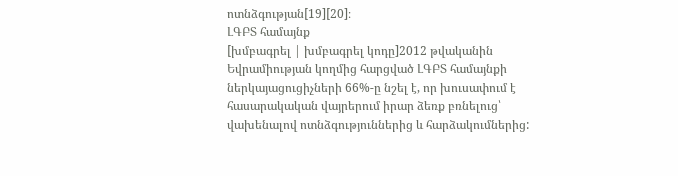ոտնձգության[19][20]։
ԼԳԲՏ համայնք
[խմբագրել | խմբագրել կոդը]2012 թվականին Եվրամիության կողմից հարցված ԼԳԲՏ համայնքի ներկայացուցիչների 66%-ը նշել է, որ խուսափում է հասարակական վայրերում իրար ձեռք բռնելուց՝ վախենալով ոտնձգություններից և հարձակումներից: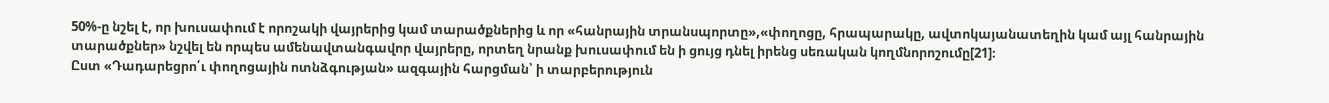50%-ը նշել է, որ խուսափում է որոշակի վայրերից կամ տարածքներից և որ «հանրային տրանսպորտը»,«փողոցը, հրապարակը, ավտոկայանատեղին կամ այլ հանրային տարածքներ» նշվել են որպես ամենավտանգավոր վայրերը, որտեղ նրանք խուսափում են ի ցույց դնել իրենց սեռական կողմնորոշումը[21]։
Ըստ «Դադարեցրո՛ւ փողոցային ոտնձգության» ազգային հարցման՝ ի տարբերություն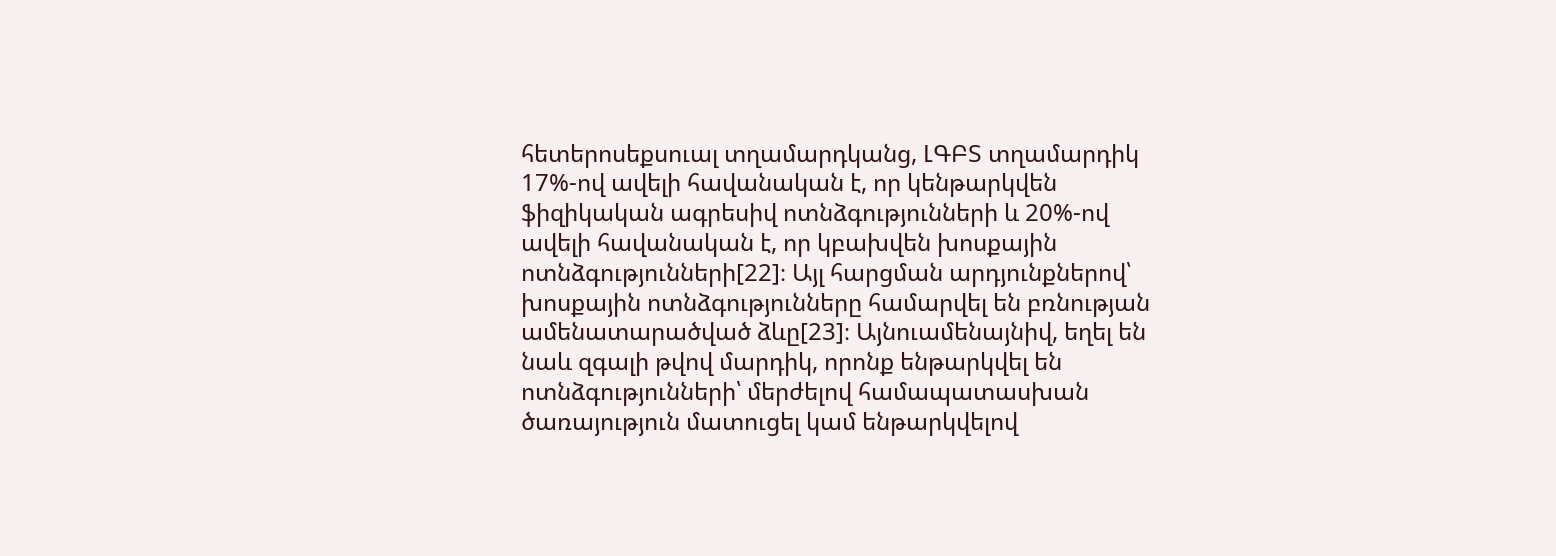հետերոսեքսուալ տղամարդկանց, ԼԳԲՏ տղամարդիկ 17%-ով ավելի հավանական է, որ կենթարկվեն ֆիզիկական ագրեսիվ ոտնձգությունների և 20%-ով ավելի հավանական է, որ կբախվեն խոսքային ոտնձգությունների[22]։ Այլ հարցման արդյունքներով՝ խոսքային ոտնձգությունները համարվել են բռնության ամենատարածված ձևը[23]։ Այնուամենայնիվ, եղել են նաև զգալի թվով մարդիկ, որոնք ենթարկվել են ոտնձգությունների՝ մերժելով համապատասխան ծառայություն մատուցել կամ ենթարկվելով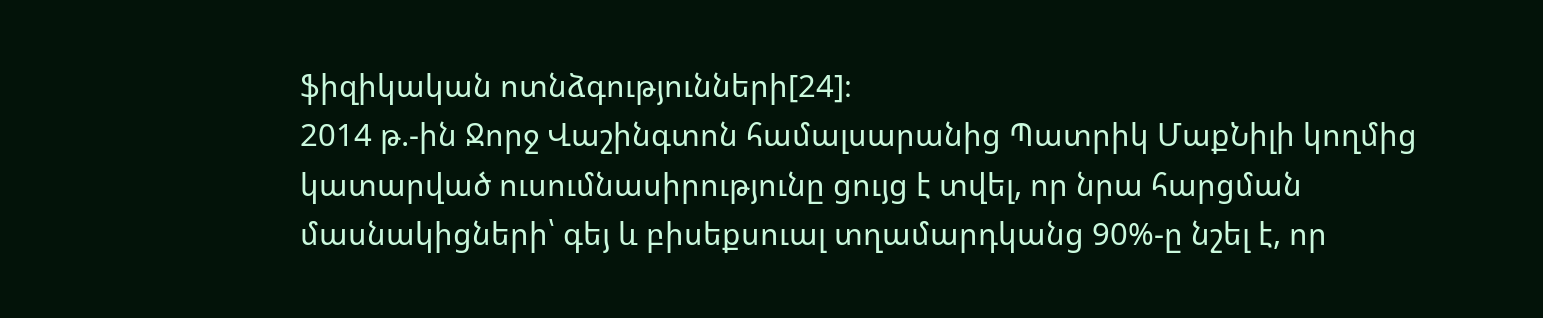ֆիզիկական ոտնձգությունների[24]։
2014 թ.-ին Ջորջ Վաշինգտոն համալսարանից Պատրիկ ՄաքՆիլի կողմից կատարված ուսումնասիրությունը ցույց է տվել, որ նրա հարցման մասնակիցների՝ գեյ և բիսեքսուալ տղամարդկանց 90%-ը նշել է, որ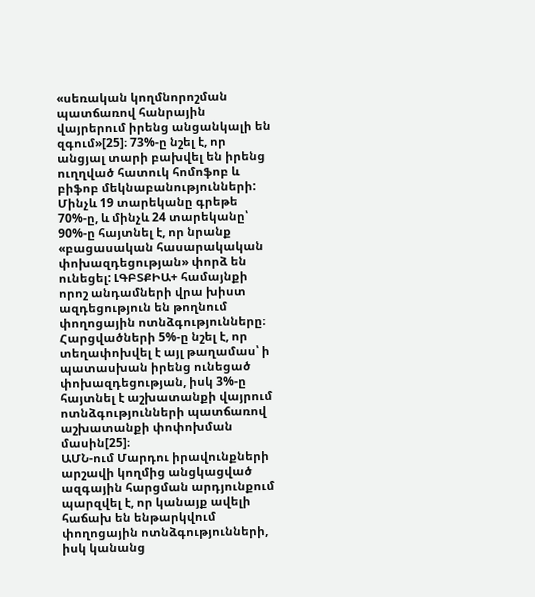«սեռական կողմնորոշման պատճառով հանրային վայրերում իրենց անցանկալի են զգում»[25]։ 73%-ը նշել է, որ անցյալ տարի բախվել են իրենց ուղղված հատուկ հոմոֆոբ և բիֆոբ մեկնաբանությունների: Մինչև 19 տարեկանը գրեթե 70%-ը, և մինչև 24 տարեկանը՝ 90%-ը հայտնել է, որ նրանք «բացասական հասարակական փոխազդեցության» փորձ են ունեցել: ԼԳԲՏՔԻԱ+ համայնքի որոշ անդամների վրա խիստ ազդեցություն են թողնում փողոցային ոտնձգությունները։ Հարցվածների 5%-ը նշել է, որ տեղափոխվել է այլ թաղամաս՝ ի պատասխան իրենց ունեցած փոխազդեցության, իսկ 3%-ը հայտնել է աշխատանքի վայրում ոտնձգությունների պատճառով աշխատանքի փոփոխման մասին[25]։
ԱՄՆ-ում Մարդու իրավունքների արշավի կողմից անցկացված ազգային հարցման արդյունքում պարզվել է, որ կանայք ավելի հաճախ են ենթարկվում փողոցային ոտնձգությունների, իսկ կանանց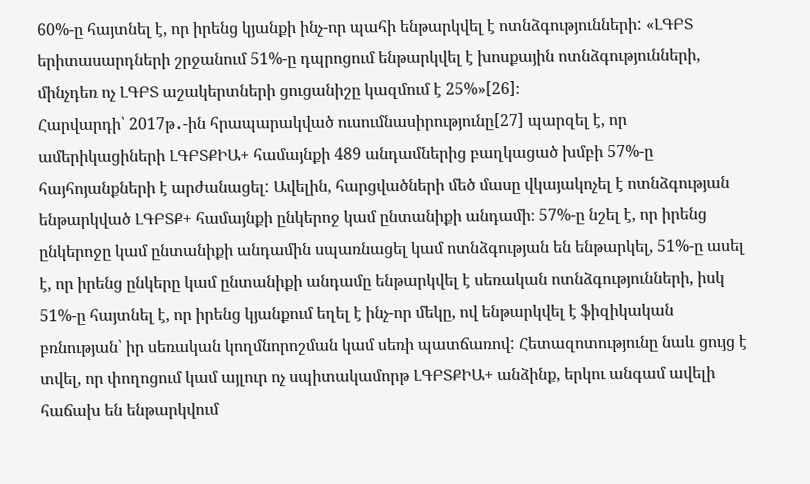60%-ը հայտնել է, որ իրենց կյանքի ինչ-որ պահի ենթարկվել է ոտնձգությունների: «ԼԳԲՏ երիտասարդների շրջանում 51%-ը դպրոցում ենթարկվել է խոսքային ոտնձգությունների, մինչդեռ ոչ ԼԳԲՏ աշակերտների ցուցանիշը կազմում է 25%»[26]։
Հարվարդի՝ 2017թ․-ին հրապարակված ուսումնասիրությունը[27] պարզել է, որ ամերիկացիների ԼԳԲՏՔԻԱ+ համայնքի 489 անդամներից բաղկացած խմբի 57%-ը հայհոյանքների է արժանացել: Ավելին, հարցվածների մեծ մասը վկայակոչել է ոտնձգության ենթարկված ԼԳԲՏՔ+ համայնքի ընկերոջ կամ ընտանիքի անդամի։ 57%-ը նշել է, որ իրենց ընկերոջը կամ ընտանիքի անդամին սպառնացել կամ ոտնձգության են ենթարկել, 51%-ը ասել է, որ իրենց ընկերը կամ ընտանիքի անդամը ենթարկվել է սեռական ոտնձգությունների, իսկ 51%-ը հայտնել է, որ իրենց կյանքում եղել է ինչ-որ մեկը, ով ենթարկվել է ֆիզիկական բռնության՝ իր սեռական կողմնորոշման կամ սեռի պատճառով: Հետազոտությունը նաև ցույց է տվել, որ փողոցում կամ այլուր ոչ սպիտակամորթ ԼԳԲՏՔԻԱ+ անձինք, երկու անգամ ավելի հաճախ են ենթարկվում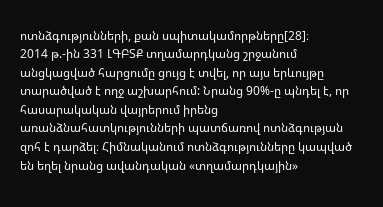ոտնձգությունների, քան սպիտակամորթները[28]։
2014 թ.-ին 331 ԼԳԲՏՔ տղամարդկանց շրջանում անցկացված հարցումը ցույց է տվել, որ այս երևույթը տարածված է ողջ աշխարհում: Նրանց 90%-ը պնդել է, որ հասարակական վայրերում իրենց առանձնահատկությունների պատճառով ոտնձգության զոհ է դարձել։ Հիմնականում ոտնձգությունները կապված են եղել նրանց ավանդական «տղամարդկային»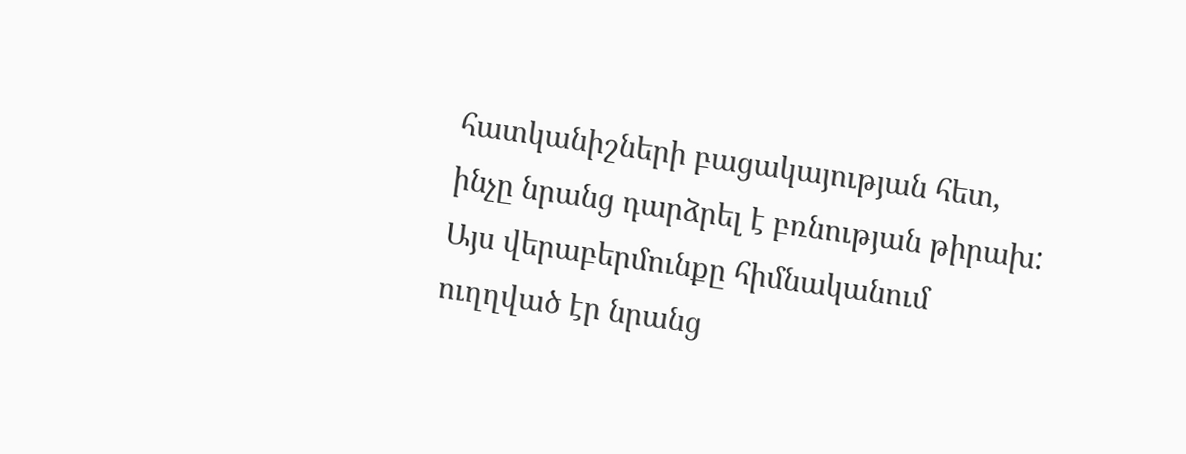հատկանիշների բացակայության հետ, ինչը նրանց դարձրել է բռնության թիրախ: Այս վերաբերմունքը հիմնականում ուղղված էր նրանց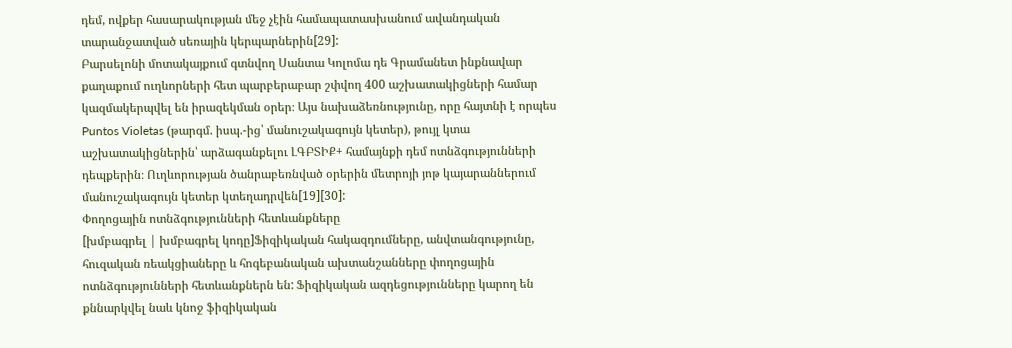դեմ, ովքեր հասարակության մեջ չէին համապատասխանում ավանդական տարանջատված սեռային կերպարներին[29]:
Բարսելոնի մոտակայքում գտնվող Սանտա Կոլոմա դե Գրամանետ ինքնավար քաղաքում ուղևորների հետ պարբերաբար շփվող 400 աշխատակիցների համար կազմակերպվել են իրազեկման օրեր։ Այս նախաձեռնությունը, որը հայտնի է որպես Puntos Violetas (թարգմ. իսպ.-ից՝ մանուշակագույն կետեր), թույլ կտա աշխատակիցներին՝ արձագանքելու ԼԳԲՏԻՔ+ համայնքի դեմ ոտնձգությունների դեպքերին։ Ուղևորության ծանրաբեռնված օրերին մետրոյի յոթ կայարաններում մանուշակագույն կետեր կտեղադրվեն[19][30]:
Փողոցային ոտնձգությունների հետևանքները
[խմբագրել | խմբագրել կոդը]Ֆիզիկական հակազդումները, անվտանգությունը, հուզական ռեակցիաները և հոգեբանական ախտանշանները փողոցային ոտնձգությունների հետևանքներն են: Ֆիզիկական ազդեցությունները կարող են քննարկվել նաև կնոջ ֆիզիկական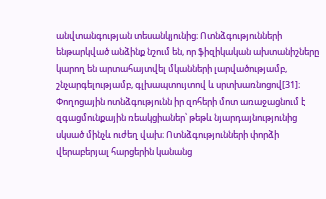անվտանգության տեսանկյունից։ Ոտնձգությունների ենթարկված անձինք նշում են, որ ֆիզիկական ախտանիշները կարող են արտահայտվել մկանների լարվածությամբ, շնչարգելությամբ, գլխապտույտով և սրտխառնոցով[31]։ Փողոցային ոտնձգությունն իր զոհերի մոտ առաջացնում է զգացմունքային ռեակցիաներ՝ թեթև նյարդայնությունից սկսած մինչև ուժեղ վախ։ Ոտնձգությունների փորձի վերաբերյալ հարցերին կանանց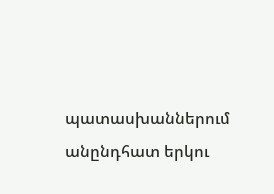պատասխաններում անընդհատ երկու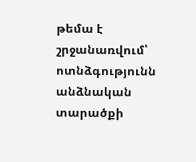թեմա է շրջանառվում՝ ոտնձգությունն անձնական տարածքի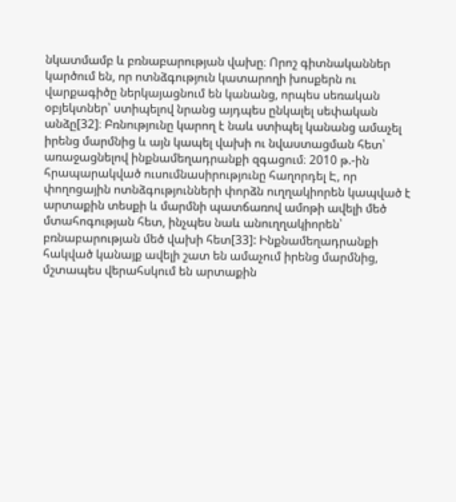նկատմամբ և բռնաբարության վախը։ Որոշ գիտնականներ կարծում են, որ ոտնձգություն կատարողի խոսքերն ու վարքագիծը ներկայացնում են կանանց, որպես սեռական օբյեկտներ՝ ստիպելով նրանց այդպես ընկալել սեփական անձը[32]։ Բռնությունը կարող է նաև ստիպել կանանց ամաչել իրենց մարմնից և այն կապել վախի ու նվաստացման հետ՝ առաջացնելով ինքնամեղադրանքի զգացում։ 2010 թ.-ին հրապարակված ուսումնասիրությունը հաղորդել Է, որ փողոցային ոտնձգությունների փորձն ուղղակիորեն կապված է արտաքին տեսքի և մարմնի պատճառով ամոթի ավելի մեծ մտահոգության հետ, ինչպես նաև անուղղակիորեն՝ բռնաբարության մեծ վախի հետ[33]: Ինքնամեղադրանքի հակված կանայք ավելի շատ են ամաչում իրենց մարմնից, մշտապես վերահսկում են արտաքին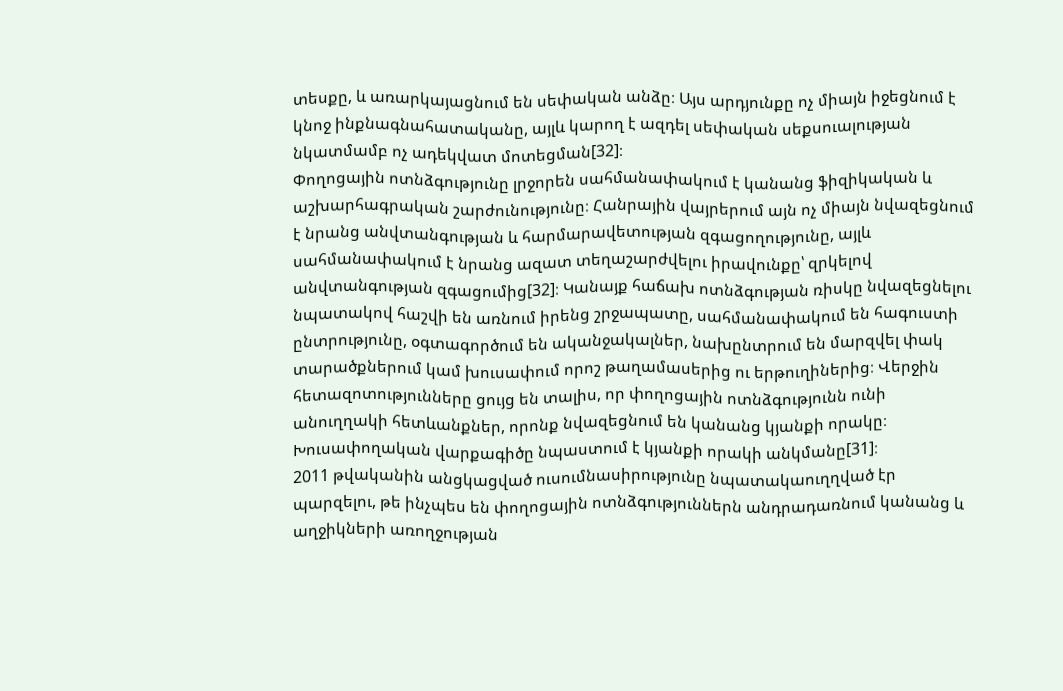տեսքը, և առարկայացնում են սեփական անձը։ Այս արդյունքը ոչ միայն իջեցնում է կնոջ ինքնագնահատականը, այլև կարող է ազդել սեփական սեքսուալության նկատմամբ ոչ ադեկվատ մոտեցման[32]։
Փողոցային ոտնձգությունը լրջորեն սահմանափակում է կանանց ֆիզիկական և աշխարհագրական շարժունությունը։ Հանրային վայրերում այն ոչ միայն նվազեցնում է նրանց անվտանգության և հարմարավետության զգացողությունը, այլև սահմանափակում է նրանց ազատ տեղաշարժվելու իրավունքը՝ զրկելով անվտանգության զգացումից[32]։ Կանայք հաճախ ոտնձգության ռիսկը նվազեցնելու նպատակով հաշվի են առնում իրենց շրջապատը, սահմանափակում են հագուստի ընտրությունը, օգտագործում են ականջակալներ, նախընտրում են մարզվել փակ տարածքներում կամ խուսափում որոշ թաղամասերից ու երթուղիներից։ Վերջին հետազոտությունները ցույց են տալիս, որ փողոցային ոտնձգությունն ունի անուղղակի հետևանքներ, որոնք նվազեցնում են կանանց կյանքի որակը։ Խուսափողական վարքագիծը նպաստում է կյանքի որակի անկմանը[31]։
2011 թվականին անցկացված ուսումնասիրությունը նպատակաուղղված էր պարզելու, թե ինչպես են փողոցային ոտնձգություններն անդրադառնում կանանց և աղջիկների առողջության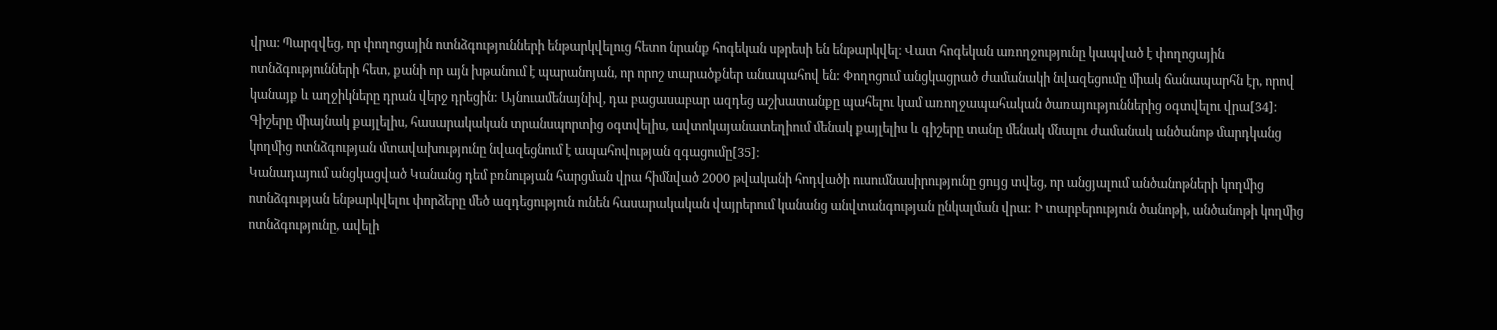վրա։ Պարզվեց, որ փողոցային ոտնձգությունների ենթարկվելուց հետո նրանք հոգեկան սթրեսի են ենթարկվել։ Վատ հոգեկան առողջությունը կապված է փողոցային ոտնձգությունների հետ, քանի որ այն խթանում է պարանոյան, որ որոշ տարածքներ անապահով են: Փողոցում անցկացրած ժամանակի նվազեցումը միակ ճանապարհն էր, որով կանայք և աղջիկները դրան վերջ դրեցին: Այնուամենայնիվ, դա բացասաբար ազդեց աշխատանքը պահելու կամ առողջապահական ծառայություններից օգտվելու վրա[34]։ Գիշերը միայնակ քայլելիս, հասարակական տրանսպորտից օգտվելիս, ավտոկայանատեղիում մենակ քայլելիս և գիշերը տանը մենակ մնալու ժամանակ անծանոթ մարդկանց կողմից ոտնձգության մտավախությունը նվազեցնում է ապահովության զգացումը[35]։
Կանադայում անցկացված Կանանց դեմ բռնության հարցման վրա հիմնված 2000 թվականի հոդվածի ուսումնասիրությունը ցույց տվեց, որ անցյալում անծանոթների կողմից ոտնձգության ենթարկվելու փորձերը մեծ ազդեցություն ունեն հասարակական վայրերում կանանց անվտանգության ընկալման վրա: Ի տարբերություն ծանոթի, անծանոթի կողմից ոտնձգությունը, ավելի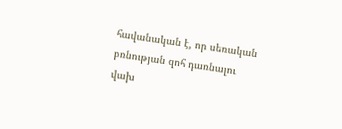հավանական է, որ սեռական բռնության զոհ դառնալու վախ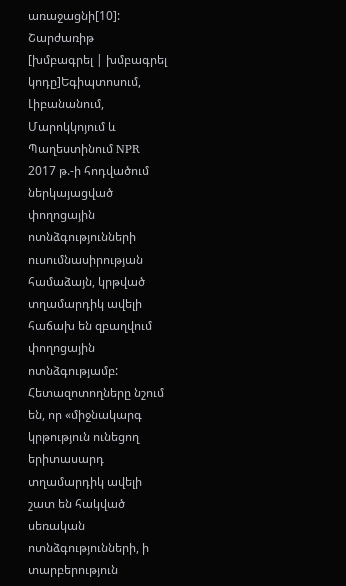առաջացնի[10]:
Շարժառիթ
[խմբագրել | խմբագրել կոդը]Եգիպտոսում, Լիբանանում, Մարոկկոյում և Պաղեստինում NPR 2017 թ.-ի հոդվածում ներկայացված փողոցային ոտնձգությունների ուսումնասիրության համաձայն, կրթված տղամարդիկ ավելի հաճախ են զբաղվում փողոցային ոտնձգությամբ: Հետազոտողները նշում են, որ «միջնակարգ կրթություն ունեցող երիտասարդ տղամարդիկ ավելի շատ են հակված սեռական ոտնձգությունների, ի տարբերություն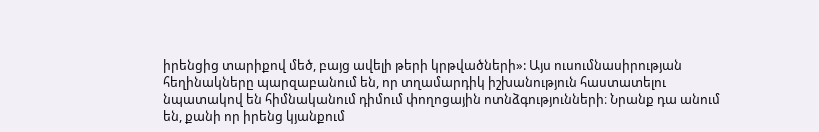իրենցից տարիքով մեծ, բայց ավելի թերի կրթվածների»: Այս ուսումնասիրության հեղինակները պարզաբանում են, որ տղամարդիկ իշխանություն հաստատելու նպատակով են հիմնականում դիմում փողոցային ոտնձգությունների։ Նրանք դա անում են, քանի որ իրենց կյանքում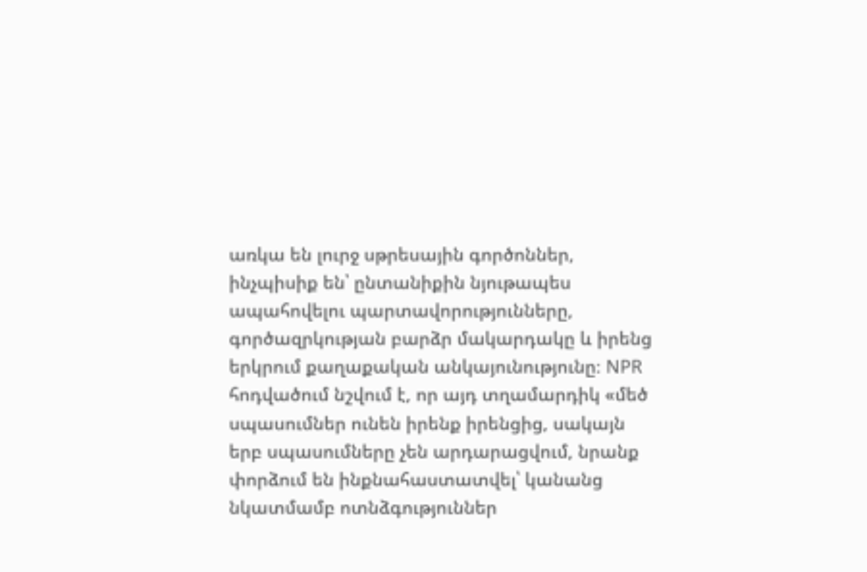առկա են լուրջ սթրեսային գործոններ, ինչպիսիք են՝ ընտանիքին նյութապես ապահովելու պարտավորությունները, գործազրկության բարձր մակարդակը և իրենց երկրում քաղաքական անկայունությունը։ NPR հոդվածում նշվում է, որ այդ տղամարդիկ «մեծ սպասումներ ունեն իրենք իրենցից, սակայն երբ սպասումները չեն արդարացվում, նրանք փորձում են ինքնահաստատվել՝ կանանց նկատմամբ ոտնձգություններ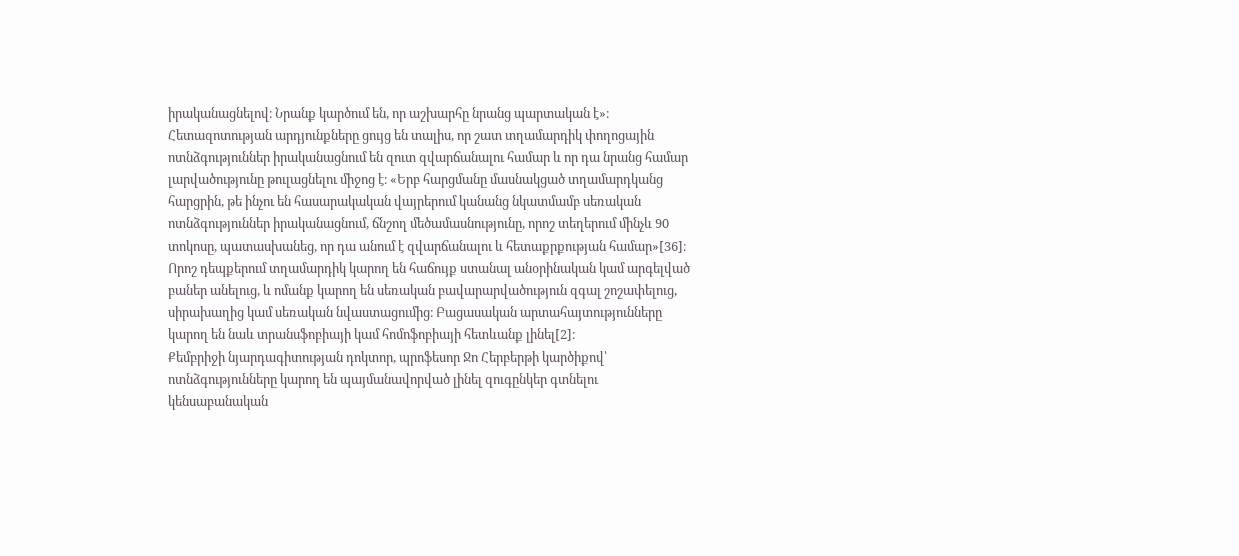իրականացնելով։ Նրանք կարծում են, որ աշխարհը նրանց պարտական է»։ Հետազոտության արդյունքները ցույց են տալիս, որ շատ տղամարդիկ փողոցային ոտնձգություններ իրականացնում են զուտ զվարճանալու համար և որ դա նրանց համար լարվածությունը թուլացնելու միջոց է։ «Երբ հարցմանը մասնակցած տղամարդկանց հարցրին, թե ինչու են հասարակական վայրերում կանանց նկատմամբ սեռական ոտնձգություններ իրականացնում, ճնշող մեծամասնությունը, որոշ տեղերում մինչև 90 տոկոսը, պատասխանեց, որ դա անում է զվարճանալու և հետաքրքության համար»[36]։
Որոշ դեպքերում տղամարդիկ կարող են հաճույք ստանալ անօրինական կամ արգելված բաներ անելուց, և ոմանք կարող են սեռական բավարարվածություն զգալ շոշափելուց, սիրախաղից կամ սեռական նվաստացումից։ Բացասական արտահայտությունները կարող են նաև տրանսֆոբիայի կամ հոմոֆոբիայի հետևանք լինել[2]։
Քեմբրիջի նյարդագիտության դոկտոր, պրոֆեսոր Ջո Հերբերթի կարծիքով՝ ոտնձգությունները կարող են պայմանավորված լինել զուգընկեր գտնելու կենսաբանական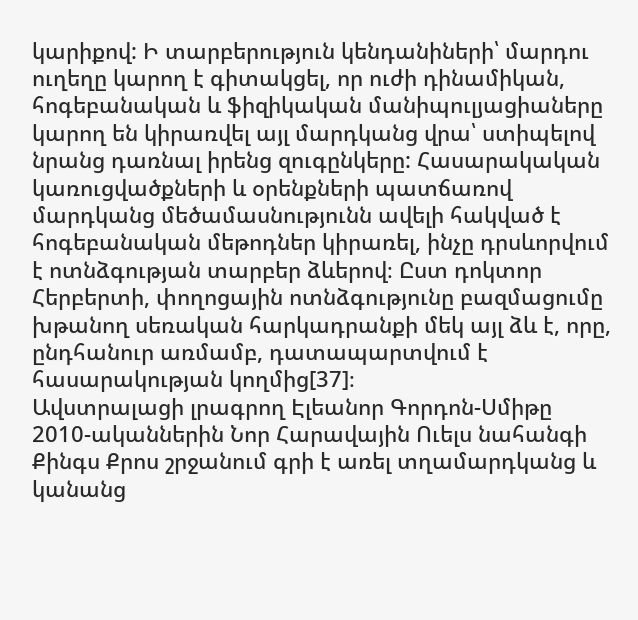կարիքով: Ի տարբերություն կենդանիների՝ մարդու ուղեղը կարող է գիտակցել, որ ուժի դինամիկան, հոգեբանական և ֆիզիկական մանիպուլյացիաները կարող են կիրառվել այլ մարդկանց վրա՝ ստիպելով նրանց դառնալ իրենց զուգընկերը: Հասարակական կառուցվածքների և օրենքների պատճառով մարդկանց մեծամասնությունն ավելի հակված է հոգեբանական մեթոդներ կիրառել, ինչը դրսևորվում է ոտնձգության տարբեր ձևերով։ Ըստ դոկտոր Հերբերտի, փողոցային ոտնձգությունը բազմացումը խթանող սեռական հարկադրանքի մեկ այլ ձև է, որը, ընդհանուր առմամբ, դատապարտվում է հասարակության կողմից[37]։
Ավստրալացի լրագրող Էլեանոր Գորդոն-Սմիթը 2010-ականներին Նոր Հարավային Ուելս նահանգի Քինգս Քրոս շրջանում գրի է առել տղամարդկանց և կանանց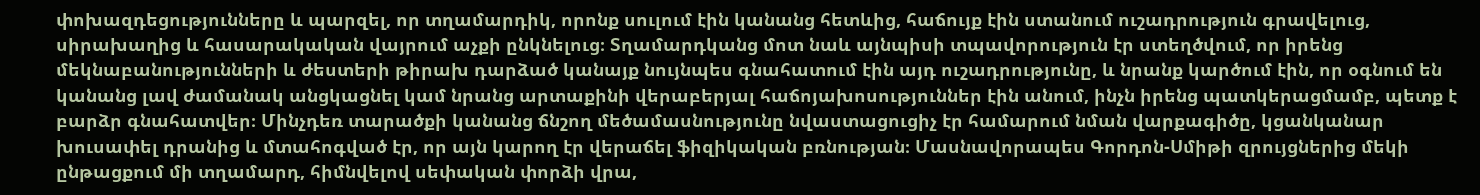փոխազդեցությունները և պարզել, որ տղամարդիկ, որոնք սուլում էին կանանց հետևից, հաճույք էին ստանում ուշադրություն գրավելուց, սիրախաղից և հասարակական վայրում աչքի ընկնելուց։ Տղամարդկանց մոտ նաև այնպիսի տպավորություն էր ստեղծվում, որ իրենց մեկնաբանությունների և ժեստերի թիրախ դարձած կանայք նույնպես գնահատում էին այդ ուշադրությունը, և նրանք կարծում էին, որ օգնում են կանանց լավ ժամանակ անցկացնել կամ նրանց արտաքինի վերաբերյալ հաճոյախոսություններ էին անում, ինչն իրենց պատկերացմամբ, պետք է բարձր գնահատվեր։ Մինչդեռ տարածքի կանանց ճնշող մեծամասնությունը նվաստացուցիչ էր համարում նման վարքագիծը, կցանկանար խուսափել դրանից և մտահոգված էր, որ այն կարող էր վերաճել ֆիզիկական բռնության։ Մասնավորապես Գորդոն-Սմիթի զրույցներից մեկի ընթացքում մի տղամարդ, հիմնվելով սեփական փորձի վրա,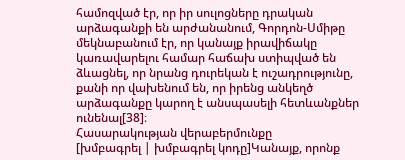համոզված էր, որ իր սուլոցները դրական արձագանքի են արժանանում, Գորդոն-Սմիթը մեկնաբանում էր, որ կանայք իրավիճակը կառավարելու համար հաճախ ստիպված են ձևացնել, որ նրանց դուրեկան է ուշադրությունը, քանի որ վախենում են, որ իրենց անկեղծ արձագանքը կարող է անսպասելի հետևանքներ ունենալ[38]։
Հասարակության վերաբերմունքը
[խմբագրել | խմբագրել կոդը]Կանայք, որոնք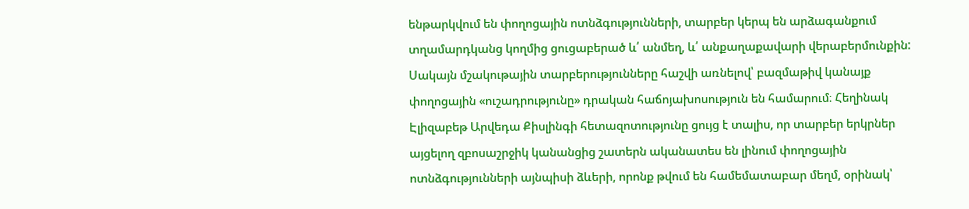ենթարկվում են փողոցային ոտնձգությունների, տարբեր կերպ են արձագանքում տղամարդկանց կողմից ցուցաբերած և՛ անմեղ, և՛ անքաղաքավարի վերաբերմունքին: Սակայն մշակութային տարբերությունները հաշվի առնելով՝ բազմաթիվ կանայք փողոցային «ուշադրությունը» դրական հաճոյախոսություն են համարում։ Հեղինակ Էլիզաբեթ Արվեդա Քիսլինգի հետազոտությունը ցույց է տալիս, որ տարբեր երկրներ այցելող զբոսաշրջիկ կանանցից շատերն ականատես են լինում փողոցային ոտնձգությունների այնպիսի ձևերի, որոնք թվում են համեմատաբար մեղմ, օրինակ՝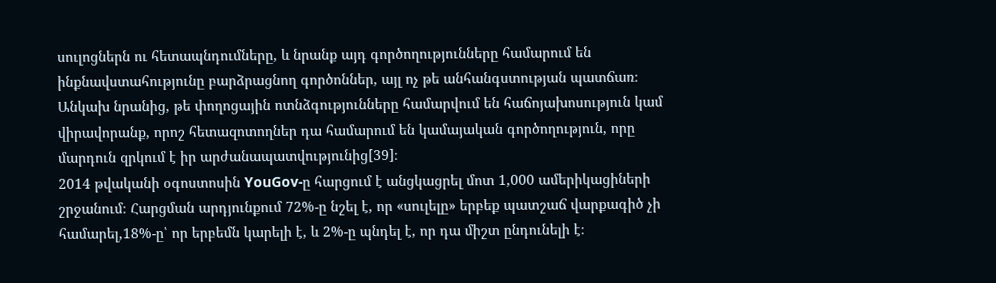սուլոցներն ու հետապնդումները, և նրանք այդ գործողությունները համարում են ինքնավստահությունը բարձրացնող գործոններ, այլ ոչ թե անհանգստության պատճառ։ Անկախ նրանից, թե փողոցային ոտնձգությունները համարվում են հաճոյախոսություն կամ վիրավորանք, որոշ հետազոտողներ դա համարում են կամայական գործողություն, որը մարդուն զրկում է իր արժանապատվությունից[39]։
2014 թվականի օգոստոսին YouGov-ը հարցում է անցկացրել մոտ 1,000 ամերիկացիների շրջանում։ Հարցման արդյունքում 72%-ը նշել է, որ «սուլելը» երբեք պատշաճ վարքագիծ չի համարել,18%-ը՝ որ երբեմն կարելի է, և 2%-ը պնդել է, որ դա միշտ ընդունելի է։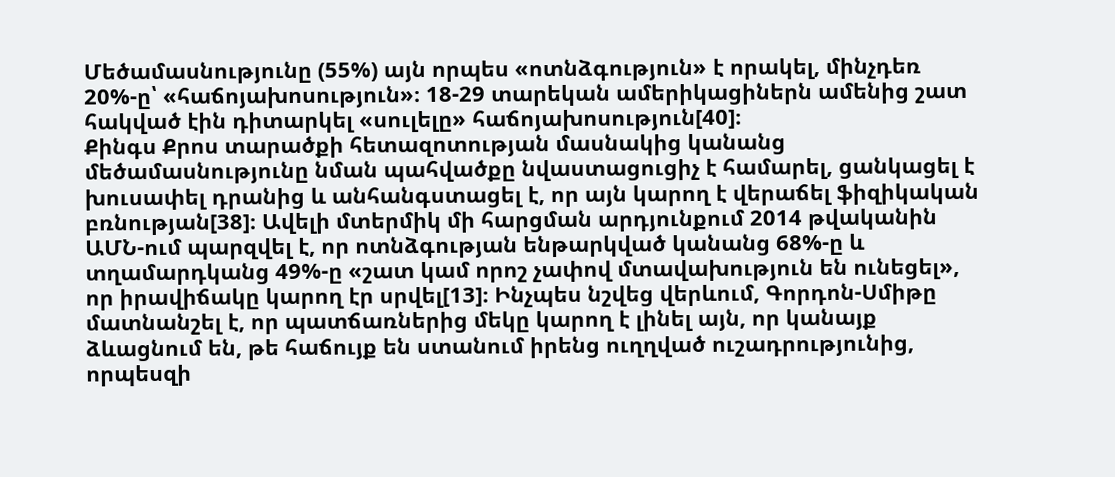Մեծամասնությունը (55%) այն որպես «ոտնձգություն» է որակել, մինչդեռ 20%-ը՝ «հաճոյախոսություն»։ 18-29 տարեկան ամերիկացիներն ամենից շատ հակված էին դիտարկել «սուլելը» հաճոյախոսություն[40]։
Քինգս Քրոս տարածքի հետազոտության մասնակից կանանց մեծամասնությունը նման պահվածքը նվաստացուցիչ է համարել, ցանկացել է խուսափել դրանից և անհանգստացել է, որ այն կարող է վերաճել ֆիզիկական բռնության[38]։ Ավելի մտերմիկ մի հարցման արդյունքում 2014 թվականին ԱՄՆ-ում պարզվել է, որ ոտնձգության ենթարկված կանանց 68%-ը և տղամարդկանց 49%-ը «շատ կամ որոշ չափով մտավախություն են ունեցել», որ իրավիճակը կարող էր սրվել[13]։ Ինչպես նշվեց վերևում, Գորդոն-Սմիթը մատնանշել է, որ պատճառներից մեկը կարող է լինել այն, որ կանայք ձևացնում են, թե հաճույք են ստանում իրենց ուղղված ուշադրությունից, որպեսզի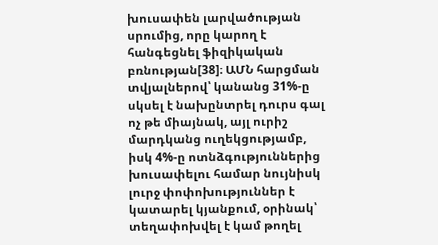խուսափեն լարվածության սրումից, որը կարող է հանգեցնել ֆիզիկական բռնության[38]։ ԱՄՆ հարցման տվյալներով՝ կանանց 31%-ը սկսել է նախընտրել դուրս գալ ոչ թե միայնակ, այլ ուրիշ մարդկանց ուղեկցությամբ, իսկ 4%-ը ոտնձգություններից խուսափելու համար նույնիսկ լուրջ փոփոխություններ է կատարել կյանքում, օրինակ՝ տեղափոխվել է կամ թողել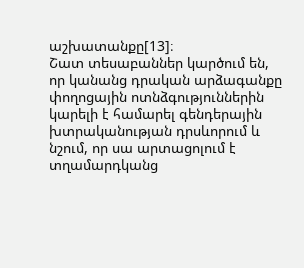աշխատանքը[13]։
Շատ տեսաբաններ կարծում են, որ կանանց դրական արձագանքը փողոցային ոտնձգություններին կարելի է համարել գենդերային խտրականության դրսևորում և նշում, որ սա արտացոլում է տղամարդկանց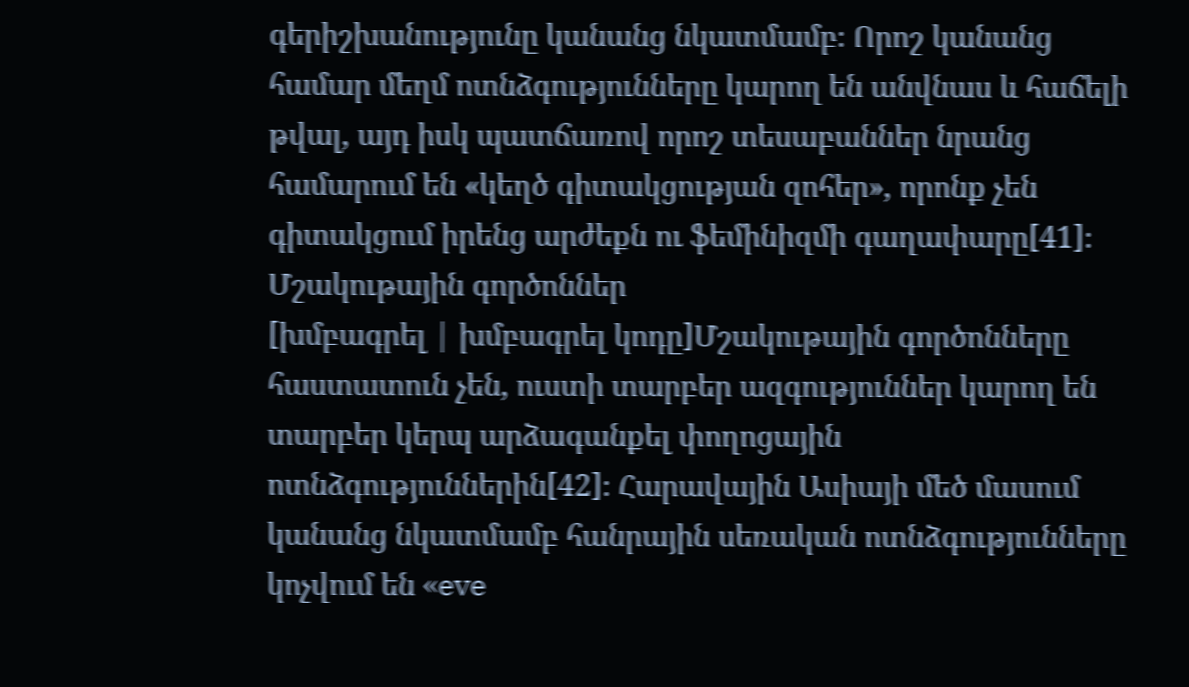գերիշխանությունը կանանց նկատմամբ։ Որոշ կանանց համար մեղմ ոտնձգությունները կարող են անվնաս և հաճելի թվալ, այդ իսկ պատճառով որոշ տեսաբաններ նրանց համարում են «կեղծ գիտակցության զոհեր», որոնք չեն գիտակցում իրենց արժեքն ու ֆեմինիզմի գաղափարը[41]։
Մշակութային գործոններ
[խմբագրել | խմբագրել կոդը]Մշակութային գործոնները հաստատուն չեն, ուստի տարբեր ազգություններ կարող են տարբեր կերպ արձագանքել փողոցային ոտնձգություններին[42]։ Հարավային Ասիայի մեծ մասում կանանց նկատմամբ հանրային սեռական ոտնձգությունները կոչվում են «eve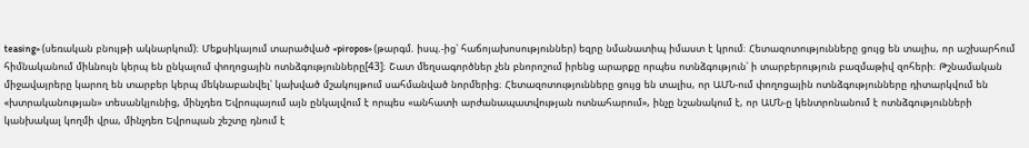teasing» (սեռական բնույթի ակնարկում)։ Մեքսիկայում տարածված «piropos» (թարգմ. իսպ.-ից՝ հաճոյախոսություններ) եզրը նմանատիպ իմաստ է կրում։ Հետազոտությունները ցույց են տալիս, որ աշխարհում հիմնականում միևնույն կերպ են ընկալում փողոցային ոտնձգությունները[43]։ Շատ մեղսագործներ չեն բնորոշում իրենց արարքը որպես ոտնձգություն՝ ի տարբերություն բազմաթիվ զոհերի։ Թշնամական միջավայրերը կարող են տարբեր կերպ մեկնաբանվել՝ կախված մշակույթում սահմանված նորմերից։ Հետազոտությունները ցույց են տալիս, որ ԱՄՆ-ում փողոցային ոտնձգությունները դիտարկվում են «խտրականության» տեսանկյունից, մինչդեռ Եվրոպայում այն ընկալվում է որպես «անհատի արժանապատվության ոտնահարում», ինչը նշանակում է, որ ԱՄՆ-ը կենտրոնանում է ոտնձգությունների կանխակալ կողմի վրա, մինչդեռ Եվրոպան շեշտը դնում է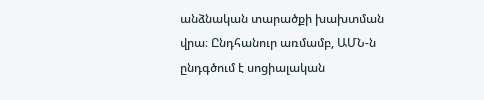անձնական տարածքի խախտման վրա։ Ընդհանուր առմամբ, ԱՄՆ-ն ընդգծում է սոցիալական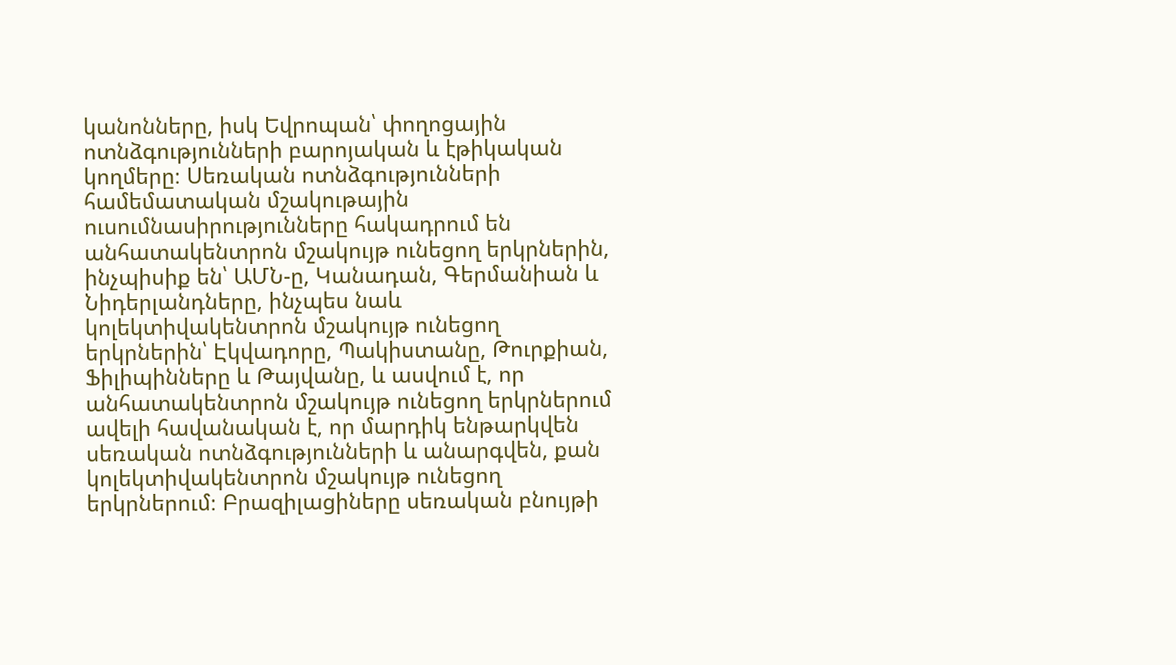կանոնները, իսկ Եվրոպան՝ փողոցային ոտնձգությունների բարոյական և էթիկական կողմերը։ Սեռական ոտնձգությունների համեմատական մշակութային ուսումնասիրությունները հակադրում են անհատակենտրոն մշակույթ ունեցող երկրներին, ինչպիսիք են՝ ԱՄՆ-ը, Կանադան, Գերմանիան և Նիդերլանդները, ինչպես նաև կոլեկտիվակենտրոն մշակույթ ունեցող երկրներին՝ Էկվադորը, Պակիստանը, Թուրքիան, Ֆիլիպինները և Թայվանը, և ասվում է, որ անհատակենտրոն մշակույթ ունեցող երկրներում ավելի հավանական է, որ մարդիկ ենթարկվեն սեռական ոտնձգությունների և անարգվեն, քան կոլեկտիվակենտրոն մշակույթ ունեցող երկրներում։ Բրազիլացիները սեռական բնույթի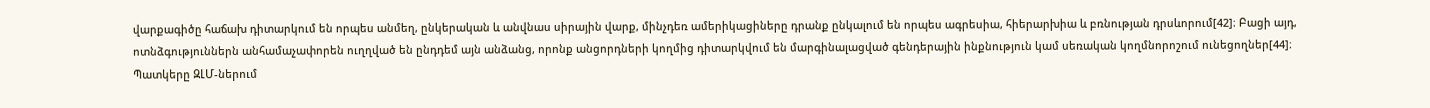վարքագիծը հաճախ դիտարկում են որպես անմեղ, ընկերական և անվնաս սիրային վարք, մինչդեռ ամերիկացիները դրանք ընկալում են որպես ագրեսիա, հիերարխիա և բռնության դրսևորում[42]։ Բացի այդ, ոտնձգություններն անհամաչափորեն ուղղված են ընդդեմ այն անձանց, որոնք անցորդների կողմից դիտարկվում են մարգինալացված գենդերային ինքնություն կամ սեռական կողմնորոշում ունեցողներ[44]։
Պատկերը ԶԼՄ-ներում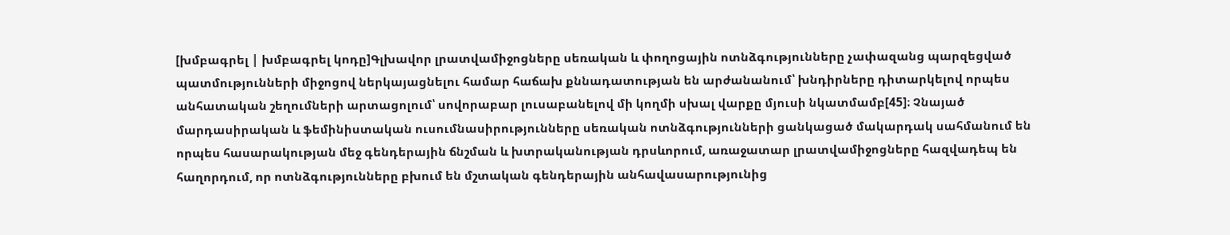[խմբագրել | խմբագրել կոդը]Գլխավոր լրատվամիջոցները սեռական և փողոցային ոտնձգությունները չափազանց պարզեցված պատմությունների միջոցով ներկայացնելու համար հաճախ քննադատության են արժանանում՝ խնդիրները դիտարկելով որպես անհատական շեղումների արտացոլում՝ սովորաբար լուսաբանելով մի կողմի սխալ վարքը մյուսի նկատմամբ[45]։ Չնայած մարդասիրական և ֆեմինիստական ուսումնասիրությունները սեռական ոտնձգությունների ցանկացած մակարդակ սահմանում են որպես հասարակության մեջ գենդերային ճնշման և խտրականության դրսևորում, առաջատար լրատվամիջոցները հազվադեպ են հաղորդում, որ ոտնձգությունները բխում են մշտական գենդերային անհավասարությունից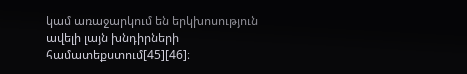կամ առաջարկում են երկխոսություն ավելի լայն խնդիրների համատեքստում[45][46]։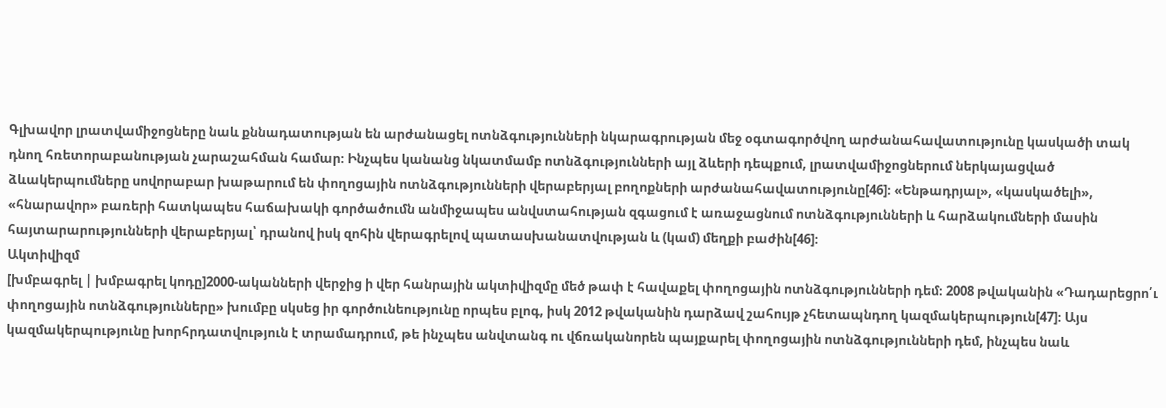Գլխավոր լրատվամիջոցները նաև քննադատության են արժանացել ոտնձգությունների նկարագրության մեջ օգտագործվող արժանահավատությունը կասկածի տակ դնող հռետորաբանության չարաշահման համար։ Ինչպես կանանց նկատմամբ ոտնձգությունների այլ ձևերի դեպքում, լրատվամիջոցներում ներկայացված ձևակերպումները սովորաբար խաթարում են փողոցային ոտնձգությունների վերաբերյալ բողոքների արժանահավատությունը[46]։ «Ենթադրյալ», «կասկածելի», «հնարավոր» բառերի հատկապես հաճախակի գործածումն անմիջապես անվստահության զգացում է առաջացնում ոտնձգությունների և հարձակումների մասին հայտարարությունների վերաբերյալ՝ դրանով իսկ զոհին վերագրելով պատասխանատվության և (կամ) մեղքի բաժին[46]։
Ակտիվիզմ
[խմբագրել | խմբագրել կոդը]2000-ականների վերջից ի վեր հանրային ակտիվիզմը մեծ թափ է հավաքել փողոցային ոտնձգությունների դեմ։ 2008 թվականին «Դադարեցրո՛ւ փողոցային ոտնձգությունները» խումբը սկսեց իր գործունեությունը որպես բլոգ, իսկ 2012 թվականին դարձավ շահույթ չհետապնդող կազմակերպություն[47]։ Այս կազմակերպությունը խորհրդատվություն է տրամադրում, թե ինչպես անվտանգ ու վճռականորեն պայքարել փողոցային ոտնձգությունների դեմ, ինչպես նաև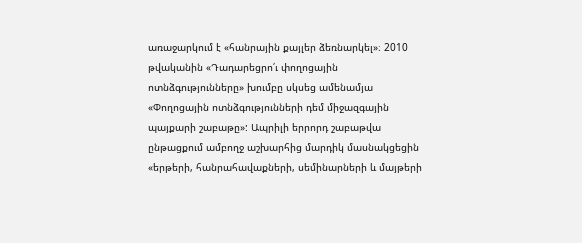առաջարկում է «հանրային քայլեր ձեռնարկել»։ 2010 թվականին «Դադարեցրո՛ւ փողոցային ոտնձգությունները» խումբը սկսեց ամենամյա «Փողոցային ոտնձգությունների դեմ միջազգային պայքարի շաբաթը»: Ապրիլի երրորդ շաբաթվա ընթացքում ամբողջ աշխարհից մարդիկ մասնակցեցին «երթերի, հանրահավաքների, սեմինարների և մայթերի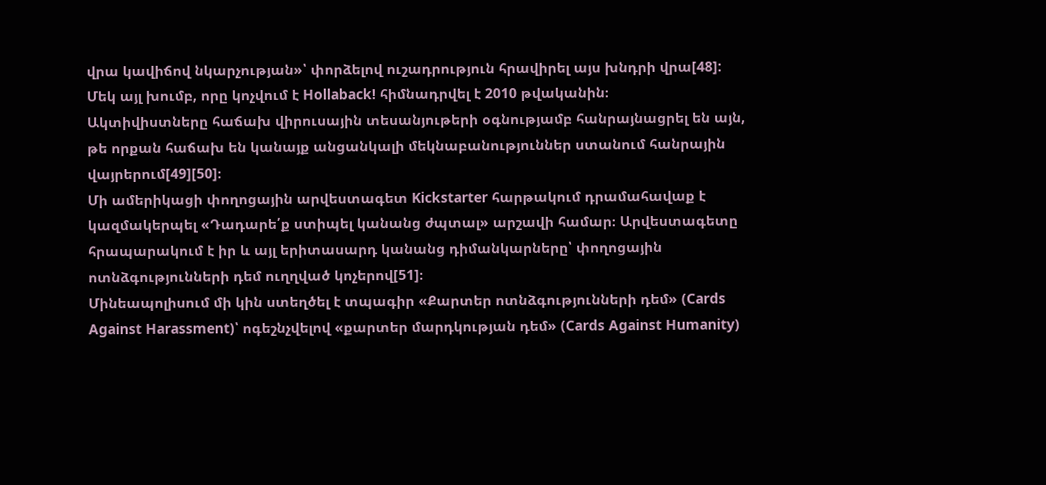վրա կավիճով նկարչության»՝ փորձելով ուշադրություն հրավիրել այս խնդրի վրա[48]: Մեկ այլ խումբ, որը կոչվում է Hollaback! հիմնադրվել է 2010 թվականին։
Ակտիվիստները հաճախ վիրուսային տեսանյութերի օգնությամբ հանրայնացրել են այն, թե որքան հաճախ են կանայք անցանկալի մեկնաբանություններ ստանում հանրային վայրերում[49][50]։
Մի ամերիկացի փողոցային արվեստագետ Kickstarter հարթակում դրամահավաք է կազմակերպել «Դադարե՛ք ստիպել կանանց ժպտալ» արշավի համար։ Արվեստագետը հրապարակում է իր և այլ երիտասարդ կանանց դիմանկարները՝ փողոցային ոտնձգությունների դեմ ուղղված կոչերով[51]։
Մինեապոլիսում մի կին ստեղծել է տպագիր «Քարտեր ոտնձգությունների դեմ» (Cards Against Harassment)՝ ոգեշնչվելով «քարտեր մարդկության դեմ» (Cards Against Humanity)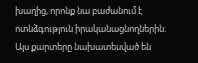խաղից, որոնք նա բաժանում է ոտնձգություն իրականացնողներին։ Այս քարտերը նախատեսված են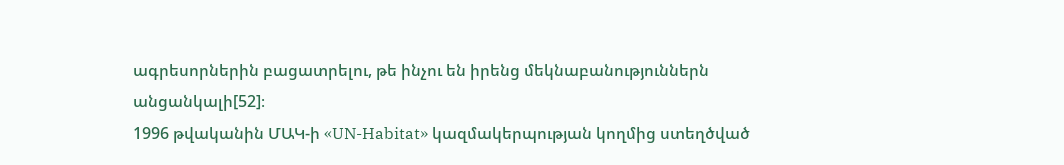ագրեսորներին բացատրելու, թե ինչու են իրենց մեկնաբանություններն անցանկալի[52]։
1996 թվականին ՄԱԿ-ի «UN-Habitat» կազմակերպության կողմից ստեղծված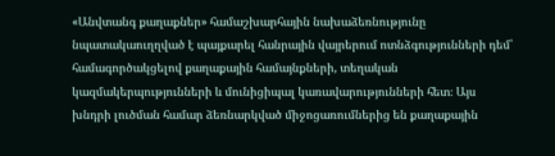«Անվտանգ քաղաքներ» համաշխարհային նախաձեռնությունը նպատակաուղղված է պայքարել հանրային վայրերում ոտնձգությունների դեմ՝ համագործակցելով քաղաքային համայնքների, տեղական կազմակերպությունների և մունիցիպալ կառավարությունների հետ։ Այս խնդրի լուծման համար ձեռնարկված միջոցառումներից են քաղաքային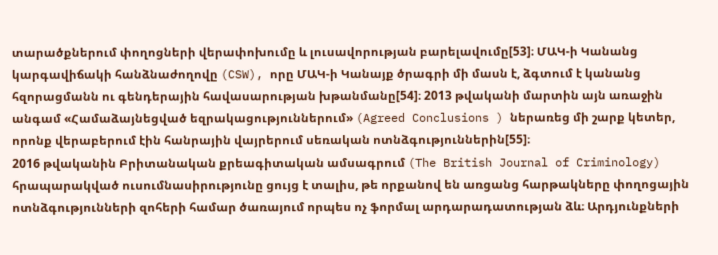տարածքներում փողոցների վերափոխումը և լուսավորության բարելավումը[53]։ ՄԱԿ-ի Կանանց կարգավիճակի հանձնաժողովը (CSW), որը ՄԱԿ-ի Կանայք ծրագրի մի մասն է, ձգտում է կանանց հզորացմանն ու գենդերային հավասարության խթանմանը[54]։ 2013 թվականի մարտին այն առաջին անգամ «Համաձայնեցված եզրակացություններում» (Agreed Conclusions ) ներառեց մի շարք կետեր, որոնք վերաբերում էին հանրային վայրերում սեռական ոտնձգություններին[55]։
2016 թվականին Բրիտանական քրեագիտական ամսագրում (The British Journal of Criminology) հրապարակված ուսումնասիրությունը ցույց է տալիս, թե որքանով են առցանց հարթակները փողոցային ոտնձգությունների զոհերի համար ծառայում որպես ոչ ֆորմալ արդարադատության ձև։ Արդյունքների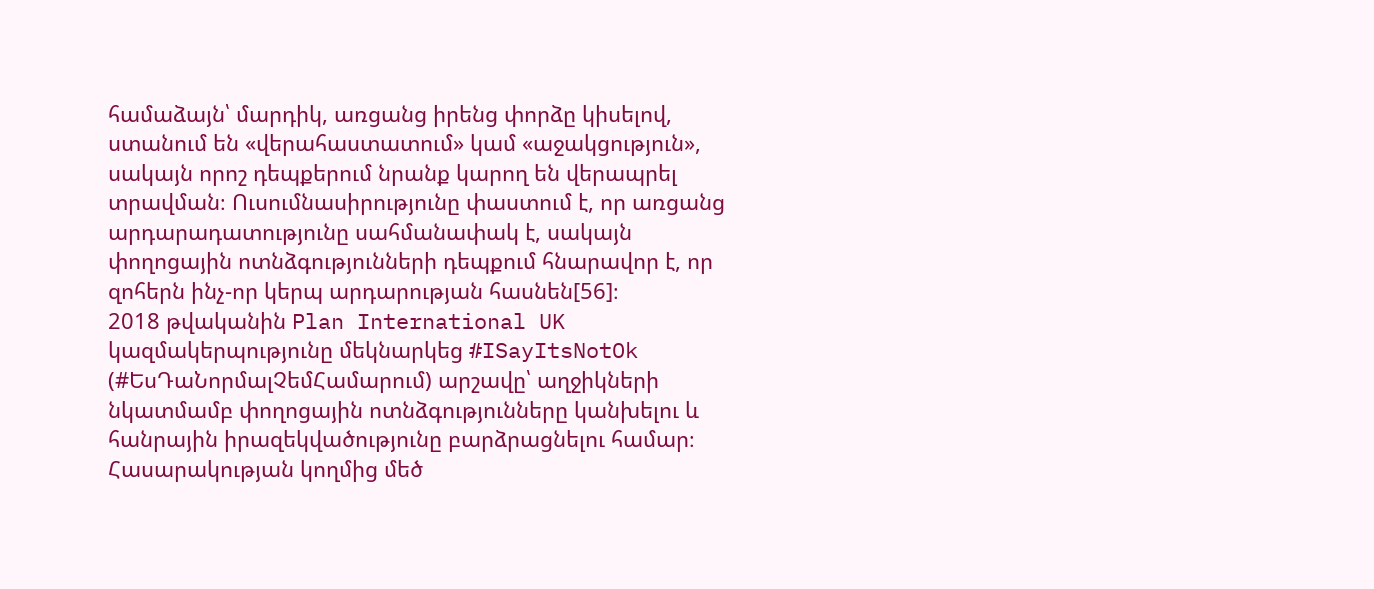համաձայն՝ մարդիկ, առցանց իրենց փորձը կիսելով, ստանում են «վերահաստատում» կամ «աջակցություն», սակայն որոշ դեպքերում նրանք կարող են վերապրել տրավման։ Ուսումնասիրությունը փաստում է, որ առցանց արդարադատությունը սահմանափակ է, սակայն փողոցային ոտնձգությունների դեպքում հնարավոր է, որ զոհերն ինչ-որ կերպ արդարության հասնեն[56]։
2018 թվականին Plan International UK կազմակերպությունը մեկնարկեց #ISayItsNotOk (#ԵսԴաՆորմալՉեմՀամարում) արշավը՝ աղջիկների նկատմամբ փողոցային ոտնձգությունները կանխելու և հանրային իրազեկվածությունը բարձրացնելու համար։ Հասարակության կողմից մեծ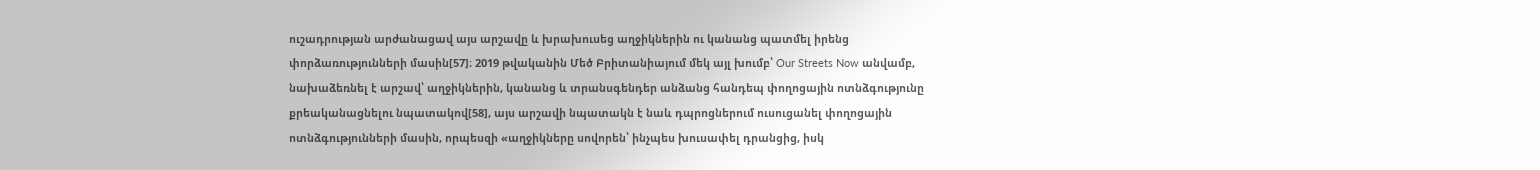ուշադրության արժանացավ այս արշավը և խրախուսեց աղջիկներին ու կանանց պատմել իրենց փորձառությունների մասին[57]։ 2019 թվականին Մեծ Բրիտանիայում մեկ այլ խումբ՝ Our Streets Now անվամբ, նախաձեռնել է արշավ՝ աղջիկներին, կանանց և տրանսգենդեր անձանց հանդեպ փողոցային ոտնձգությունը քրեականացնելու նպատակով[58], այս արշավի նպատակն է նաև դպրոցներում ուսուցանել փողոցային ոտնձգությունների մասին, որպեսզի «աղջիկները սովորեն՝ ինչպես խուսափել դրանցից, իսկ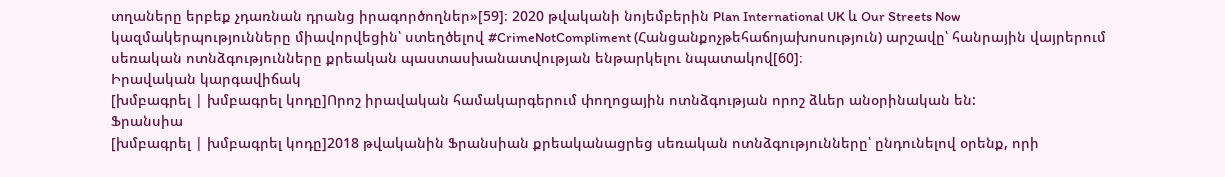տղաները երբեք չդառնան դրանց իրագործողներ»[59]։ 2020 թվականի նոյեմբերին Plan International UK և Our Streets Now կազմակերպությունները միավորվեցին՝ ստեղծելով #CrimeNotCompliment (Հանցանքոչթեհաճոյախոսություն) արշավը՝ հանրային վայրերում սեռական ոտնձգությունները քրեական պաստասխանատվության ենթարկելու նպատակով[60]։
Իրավական կարգավիճակ
[խմբագրել | խմբագրել կոդը]Որոշ իրավական համակարգերում փողոցային ոտնձգության որոշ ձևեր անօրինական են:
Ֆրանսիա
[խմբագրել | խմբագրել կոդը]2018 թվականին Ֆրանսիան քրեականացրեց սեռական ոտնձգությունները՝ ընդունելով օրենք, որի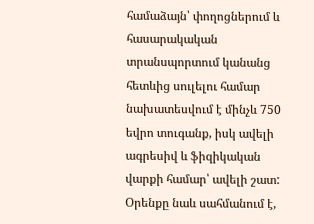համաձայն՝ փողոցներում և հասարակական տրանսպորտում կանանց հետևից սուլելու համար նախատեսվում է մինչև 750 եվրո տուգանք, իսկ ավելի ագրեսիվ և ֆիզիկական վարքի համար՝ ավելի շատ: Օրենքը նաև սահմանում է,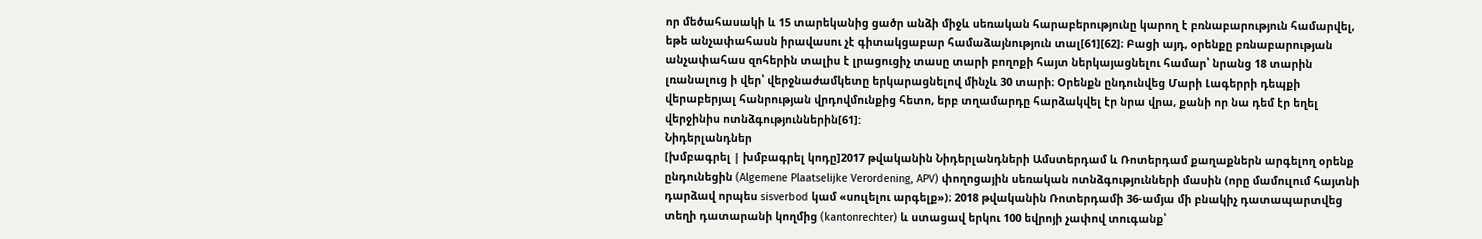որ մեծահասակի և 15 տարեկանից ցածր անձի միջև սեռական հարաբերությունը կարող է բռնաբարություն համարվել, եթե անչափահասն իրավասու չէ գիտակցաբար համաձայնություն տալ[61][62]։ Բացի այդ, օրենքը բռնաբարության անչափահաս զոհերին տալիս է լրացուցիչ տասը տարի բողոքի հայտ ներկայացնելու համար՝ նրանց 18 տարին լռանալուց ի վեր՝ վերջնաժամկետը երկարացնելով մինչև 30 տարի։ Օրենքն ընդունվեց Մարի Լագերրի դեպքի վերաբերյալ հանրության վրդովմունքից հետո, երբ տղամարդը հարձակվել էր նրա վրա, քանի որ նա դեմ էր եղել վերջինիս ոտնձգություններին[61]:
Նիդերլանդներ
[խմբագրել | խմբագրել կոդը]2017 թվականին Նիդերլանդների Ամստերդամ և Ռոտերդամ քաղաքներն արգելող օրենք ընդունեցին (Algemene Plaatselijke Verordening, APV) փողոցային սեռական ոտնձգությունների մասին (որը մամուլում հայտնի դարձավ որպես sisverbod կամ «սուլելու արգելք»)։ 2018 թվականին Ռոտերդամի 36-ամյա մի բնակիչ դատապարտվեց տեղի դատարանի կողմից (kantonrechter) և ստացավ երկու 100 եվրոյի չափով տուգանք՝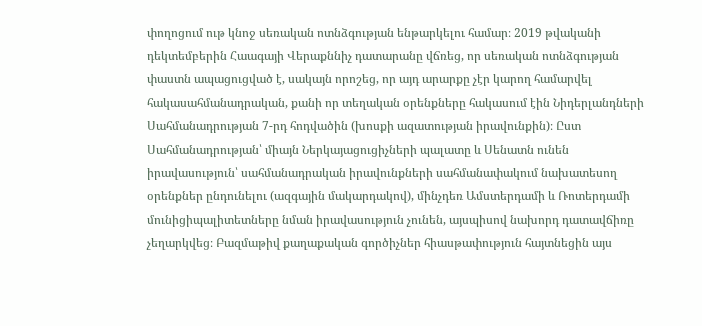փողոցում ութ կնոջ սեռական ոտնձգության ենթարկելու համար։ 2019 թվականի դեկտեմբերին Հաագայի Վերաքննիչ դատարանը վճռեց, որ սեռական ոտնձգության փաստն ապացուցված է, սակայն որոշեց, որ այդ արարքը չէր կարող համարվել հակասահմանադրական, քանի որ տեղական օրենքները հակասում էին Նիդերլանդների Սահմանադրության 7-րդ հոդվածին (խոսքի ազատության իրավունքին)։ Ըստ Սահմանադրության՝ միայն Ներկայացուցիչների պալատը և Սենատն ունեն իրավասություն՝ սահմանադրական իրավունքների սահմանափակում նախատեսող օրենքներ ընդունելու (ազգային մակարդակով), մինչդեռ Ամստերդամի և Ռոտերդամի մունիցիպալիտետները նման իրավասություն չունեն, այսպիսով նախորդ դատավճիռը չեղարկվեց։ Բազմաթիվ քաղաքական գործիչներ հիասթափություն հայտնեցին այս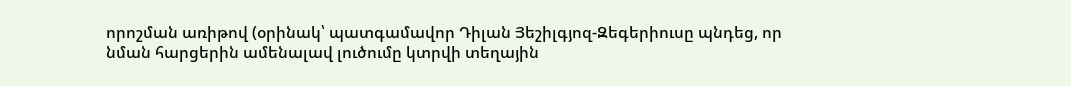որոշման առիթով (օրինակ՝ պատգամավոր Դիլան Յեշիլգյոզ-Զեգերիուսը պնդեց, որ նման հարցերին ամենալավ լուծումը կտրվի տեղային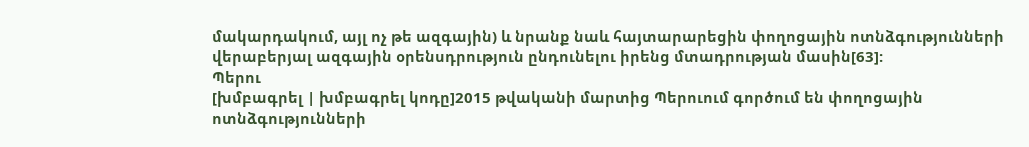մակարդակում, այլ ոչ թե ազգային) և նրանք նաև հայտարարեցին փողոցային ոտնձգությունների վերաբերյալ ազգային օրենսդրություն ընդունելու իրենց մտադրության մասին[63]:
Պերու
[խմբագրել | խմբագրել կոդը]2015 թվականի մարտից Պերուում գործում են փողոցային ոտնձգությունների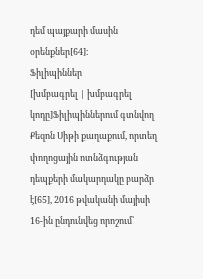դեմ պայքարի մասին օրենքներ[64]։
Ֆիլիպիններ
[խմբագրել | խմբագրել կոդը]Ֆիլիպիններում գտնվող Քեզոն Սիթի քաղաքում, որտեղ փողոցային ոտնձգության դեպքերի մակարդակը բարձր է[65], 2016 թվականի մայիսի 16-ին ընդունվեց որոշում՝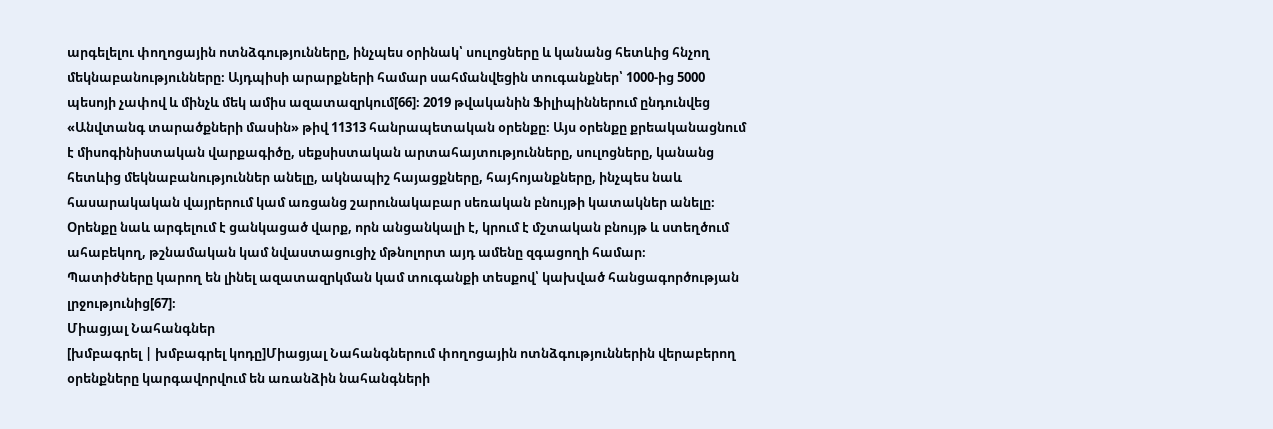արգելելու փողոցային ոտնձգությունները, ինչպես օրինակ՝ սուլոցները և կանանց հետևից հնչող մեկնաբանությունները։ Այդպիսի արարքների համար սահմանվեցին տուգանքներ՝ 1000-ից 5000 պեսոյի չափով և մինչև մեկ ամիս ազատազրկում[66]։ 2019 թվականին Ֆիլիպիններում ընդունվեց «Անվտանգ տարածքների մասին» թիվ 11313 հանրապետական օրենքը։ Այս օրենքը քրեականացնում է միսոգինիստական վարքագիծը, սեքսիստական արտահայտությունները, սուլոցները, կանանց հետևից մեկնաբանություններ անելը, ակնապիշ հայացքները, հայհոյանքները, ինչպես նաև հասարակական վայրերում կամ առցանց շարունակաբար սեռական բնույթի կատակներ անելը։ Օրենքը նաև արգելում է ցանկացած վարք, որն անցանկալի է, կրում է մշտական բնույթ և ստեղծում ահաբեկող, թշնամական կամ նվաստացուցիչ մթնոլորտ այդ ամենը զգացողի համար։
Պատիժները կարող են լինել ազատազրկման կամ տուգանքի տեսքով՝ կախված հանցագործության լրջությունից[67]։
Միացյալ Նահանգներ
[խմբագրել | խմբագրել կոդը]Միացյալ Նահանգներում փողոցային ոտնձգություններին վերաբերող օրենքները կարգավորվում են առանձին նահանգների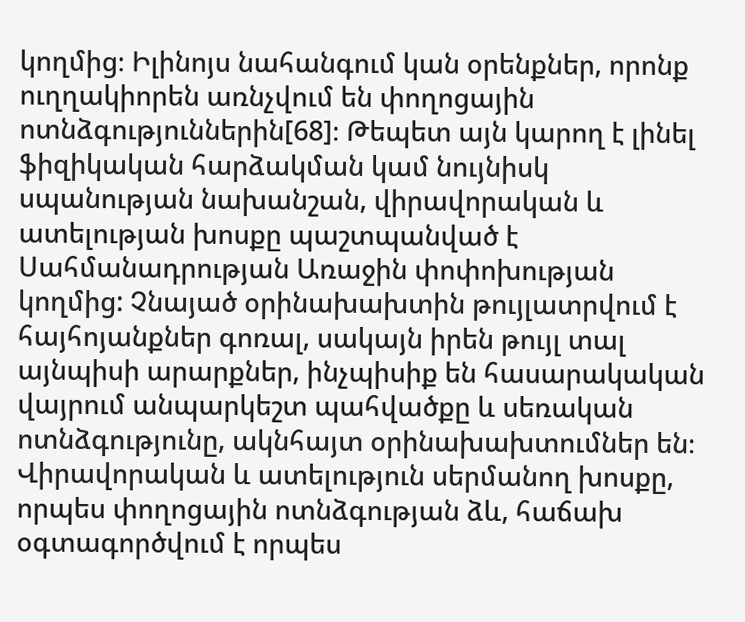կողմից։ Իլինոյս նահանգում կան օրենքներ, որոնք ուղղակիորեն առնչվում են փողոցային ոտնձգություններին[68]։ Թեպետ այն կարող է լինել ֆիզիկական հարձակման կամ նույնիսկ սպանության նախանշան, վիրավորական և ատելության խոսքը պաշտպանված է Սահմանադրության Առաջին փոփոխության կողմից: Չնայած օրինախախտին թույլատրվում է հայհոյանքներ գոռալ, սակայն իրեն թույլ տալ այնպիսի արարքներ, ինչպիսիք են հասարակական վայրում անպարկեշտ պահվածքը և սեռական ոտնձգությունը, ակնհայտ օրինախախտումներ են։ Վիրավորական և ատելություն սերմանող խոսքը, որպես փողոցային ոտնձգության ձև, հաճախ օգտագործվում է որպես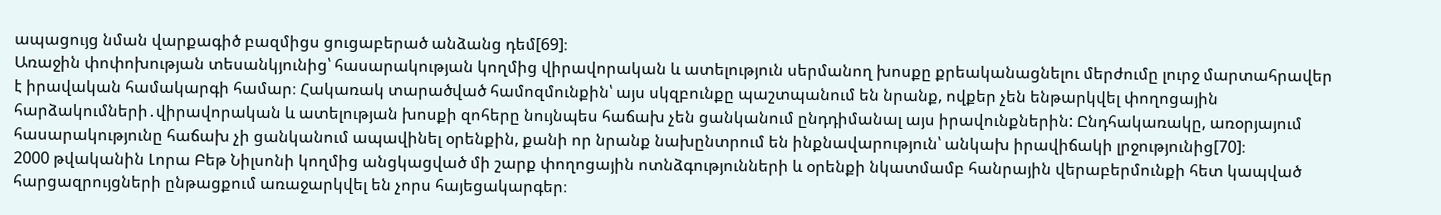ապացույց նման վարքագիծ բազմիցս ցուցաբերած անձանց դեմ[69]։
Առաջին փոփոխության տեսանկյունից՝ հասարակության կողմից վիրավորական և ատելություն սերմանող խոսքը քրեականացնելու մերժումը լուրջ մարտահրավեր է իրավական համակարգի համար։ Հակառակ տարածված համոզմունքին՝ այս սկզբունքը պաշտպանում են նրանք, ովքեր չեն ենթարկվել փողոցային հարձակումների․վիրավորական և ատելության խոսքի զոհերը նույնպես հաճախ չեն ցանկանում ընդդիմանալ այս իրավունքներին: Ընդհակառակը, առօրյայում հասարակությունը հաճախ չի ցանկանում ապավինել օրենքին, քանի որ նրանք նախընտրում են ինքնավարություն՝ անկախ իրավիճակի լրջությունից[70]։
2000 թվականին Լորա Բեթ Նիլսոնի կողմից անցկացված մի շարք փողոցային ոտնձգությունների և օրենքի նկատմամբ հանրային վերաբերմունքի հետ կապված հարցազրույցների ընթացքում առաջարկվել են չորս հայեցակարգեր։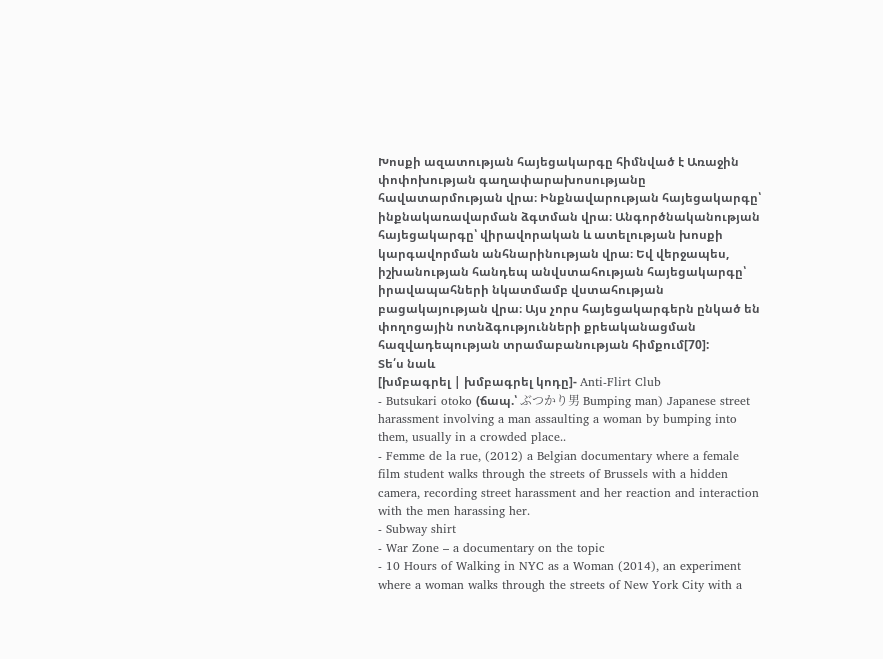Խոսքի ազատության հայեցակարգը հիմնված է Առաջին փոփոխության գաղափարախոսությանը հավատարմության վրա։ Ինքնավարության հայեցակարգը՝ ինքնակառավարման ձգտման վրա։ Անգործնականության հայեցակարգը՝ վիրավորական և ատելության խոսքի կարգավորման անհնարինության վրա։ Եվ վերջապես, իշխանության հանդեպ անվստահության հայեցակարգը՝ իրավապահների նկատմամբ վստահության բացակայության վրա։ Այս չորս հայեցակարգերն ընկած են փողոցային ոտնձգությունների քրեականացման հազվադեպության տրամաբանության հիմքում[70]:
Տե՛ս նաև
[խմբագրել | խմբագրել կոդը]- Anti-Flirt Club
- Butsukari otoko (ճապ.՝ ぶつかり男 Bumping man) Japanese street harassment involving a man assaulting a woman by bumping into them, usually in a crowded place..
- Femme de la rue, (2012) a Belgian documentary where a female film student walks through the streets of Brussels with a hidden camera, recording street harassment and her reaction and interaction with the men harassing her.
- Subway shirt
- War Zone – a documentary on the topic
- 10 Hours of Walking in NYC as a Woman (2014), an experiment where a woman walks through the streets of New York City with a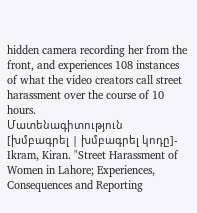hidden camera recording her from the front, and experiences 108 instances of what the video creators call street harassment over the course of 10 hours.
Մատենագիտություն
[խմբագրել | խմբագրել կոդը]- Ikram, Kiran. "Street Harassment of Women in Lahore; Experiences, Consequences and Reporting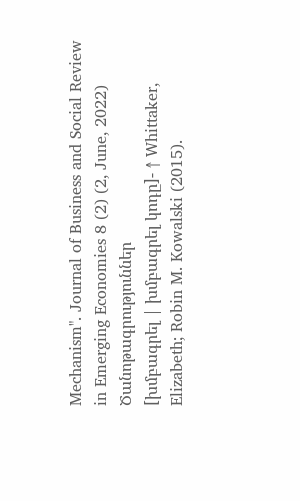Mechanism". Journal of Business and Social Review in Emerging Economies 8 (2) (2, June, 2022)
Ծանոթագրություններ
[խմբագրել | խմբագրել կոդը]- ↑ Whittaker, Elizabeth; Robin M. Kowalski (2015).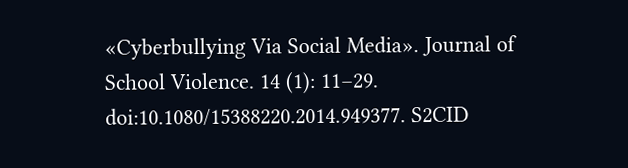«Cyberbullying Via Social Media». Journal of School Violence. 14 (1): 11–29. doi:10.1080/15388220.2014.949377. S2CID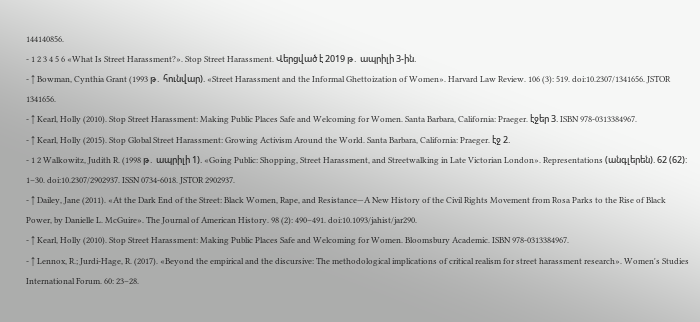144140856.
- 1 2 3 4 5 6 «What Is Street Harassment?». Stop Street Harassment. Վերցված է 2019 թ․ ապրիլի 3-ին.
- ↑ Bowman, Cynthia Grant (1993 թ․ հունվար). «Street Harassment and the Informal Ghettoization of Women». Harvard Law Review. 106 (3): 519. doi:10.2307/1341656. JSTOR 1341656.
- ↑ Kearl, Holly (2010). Stop Street Harassment: Making Public Places Safe and Welcoming for Women. Santa Barbara, California: Praeger. էջեր 3. ISBN 978-0313384967.
- ↑ Kearl, Holly (2015). Stop Global Street Harassment: Growing Activism Around the World. Santa Barbara, California: Praeger. էջ 2.
- 1 2 Walkowitz, Judith R. (1998 թ․ ապրիլի 1). «Going Public: Shopping, Street Harassment, and Streetwalking in Late Victorian London». Representations (անգլերեն). 62 (62): 1–30. doi:10.2307/2902937. ISSN 0734-6018. JSTOR 2902937.
- ↑ Dailey, Jane (2011). «At the Dark End of the Street: Black Women, Rape, and Resistance—A New History of the Civil Rights Movement from Rosa Parks to the Rise of Black Power, by Danielle L. McGuire». The Journal of American History. 98 (2): 490–491. doi:10.1093/jahist/jar290.
- ↑ Kearl, Holly (2010). Stop Street Harassment: Making Public Places Safe and Welcoming for Women. Bloomsbury Academic. ISBN 978-0313384967.
- ↑ Lennox, R.; Jurdi-Hage, R. (2017). «Beyond the empirical and the discursive: The methodological implications of critical realism for street harassment research». Women's Studies International Forum. 60: 23–28.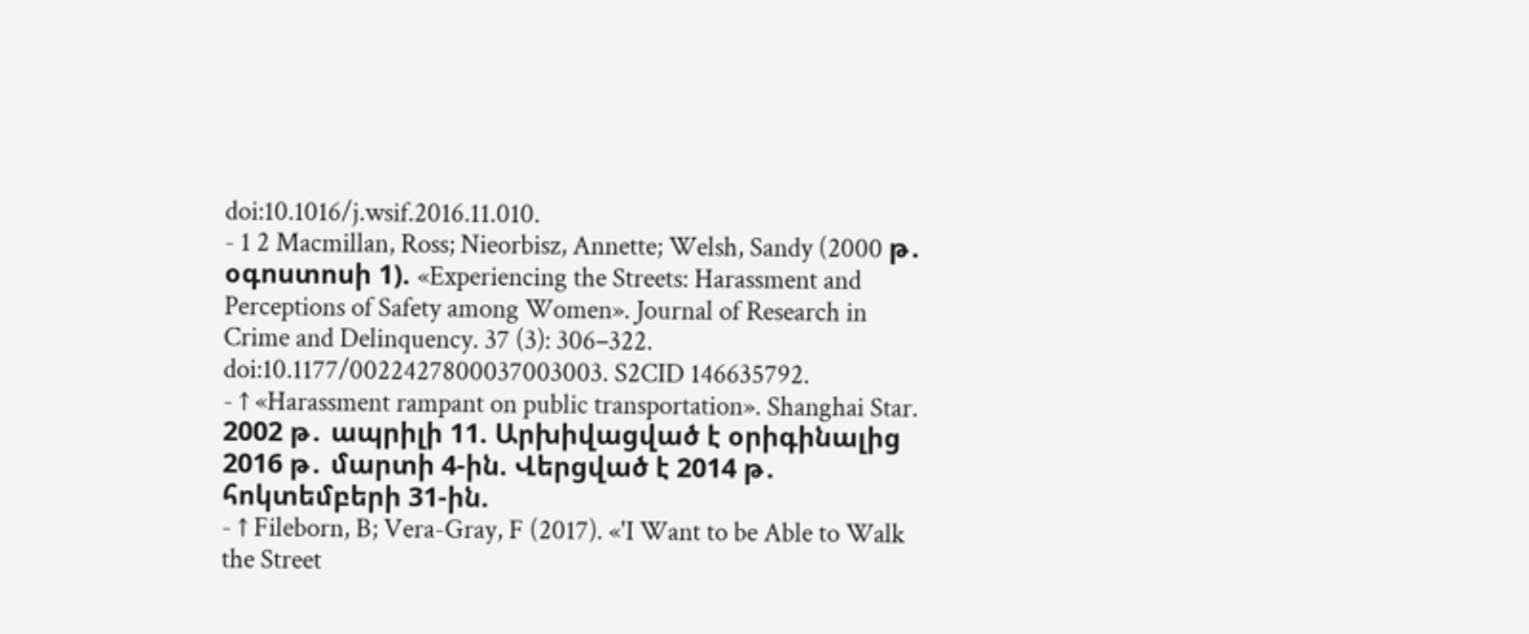doi:10.1016/j.wsif.2016.11.010.
- 1 2 Macmillan, Ross; Nieorbisz, Annette; Welsh, Sandy (2000 թ․ օգոստոսի 1). «Experiencing the Streets: Harassment and Perceptions of Safety among Women». Journal of Research in Crime and Delinquency. 37 (3): 306–322. doi:10.1177/0022427800037003003. S2CID 146635792.
- ↑ «Harassment rampant on public transportation». Shanghai Star. 2002 թ․ ապրիլի 11. Արխիվացված է օրիգինալից 2016 թ․ մարտի 4-ին. Վերցված է 2014 թ․ հոկտեմբերի 31-ին.
- ↑ Fileborn, B; Vera-Gray, F (2017). «'I Want to be Able to Walk the Street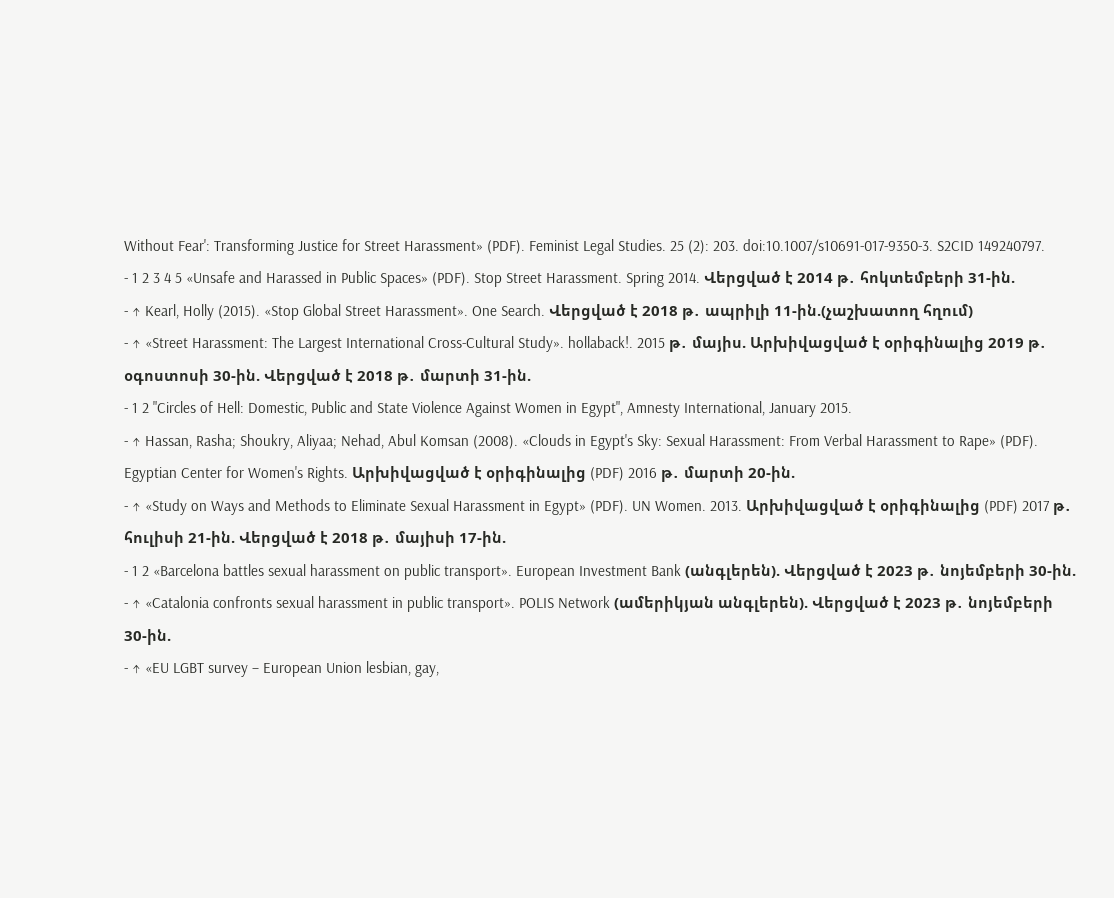Without Fear': Transforming Justice for Street Harassment» (PDF). Feminist Legal Studies. 25 (2): 203. doi:10.1007/s10691-017-9350-3. S2CID 149240797.
- 1 2 3 4 5 «Unsafe and Harassed in Public Spaces» (PDF). Stop Street Harassment. Spring 2014. Վերցված է 2014 թ․ հոկտեմբերի 31-ին.
- ↑ Kearl, Holly (2015). «Stop Global Street Harassment». One Search. Վերցված է 2018 թ․ ապրիլի 11-ին.(չաշխատող հղում)
- ↑ «Street Harassment: The Largest International Cross-Cultural Study». hollaback!. 2015 թ․ մայիս. Արխիվացված է օրիգինալից 2019 թ․ օգոստոսի 30-ին. Վերցված է 2018 թ․ մարտի 31-ին.
- 1 2 "Circles of Hell: Domestic, Public and State Violence Against Women in Egypt", Amnesty International, January 2015.
- ↑ Hassan, Rasha; Shoukry, Aliyaa; Nehad, Abul Komsan (2008). «Clouds in Egypt's Sky: Sexual Harassment: From Verbal Harassment to Rape» (PDF). Egyptian Center for Women's Rights. Արխիվացված է օրիգինալից (PDF) 2016 թ․ մարտի 20-ին.
- ↑ «Study on Ways and Methods to Eliminate Sexual Harassment in Egypt» (PDF). UN Women. 2013. Արխիվացված է օրիգինալից (PDF) 2017 թ․ հուլիսի 21-ին. Վերցված է 2018 թ․ մայիսի 17-ին.
- 1 2 «Barcelona battles sexual harassment on public transport». European Investment Bank (անգլերեն). Վերցված է 2023 թ․ նոյեմբերի 30-ին.
- ↑ «Catalonia confronts sexual harassment in public transport». POLIS Network (ամերիկյան անգլերեն). Վերցված է 2023 թ․ նոյեմբերի 30-ին.
- ↑ «EU LGBT survey – European Union lesbian, gay,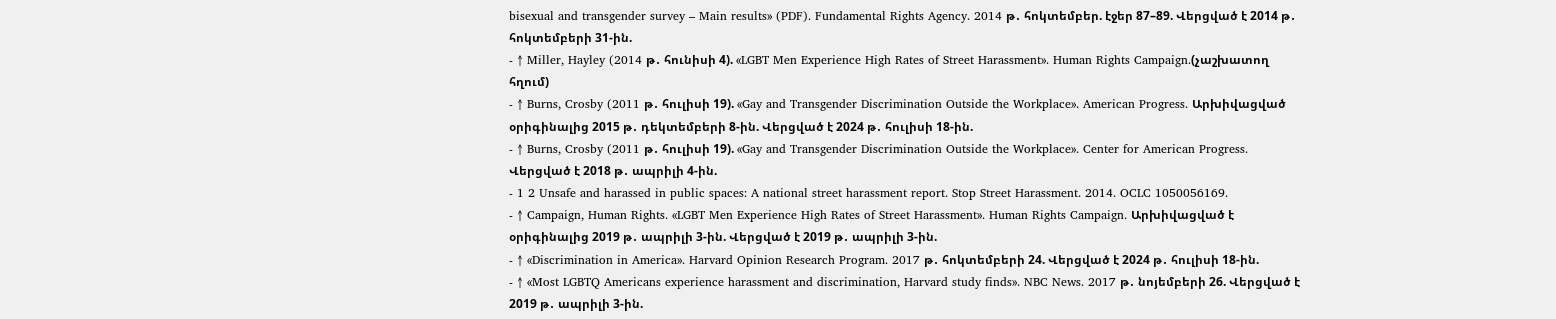bisexual and transgender survey – Main results» (PDF). Fundamental Rights Agency. 2014 թ․ հոկտեմբեր. էջեր 87–89. Վերցված է 2014 թ․ հոկտեմբերի 31-ին.
- ↑ Miller, Hayley (2014 թ․ հունիսի 4). «LGBT Men Experience High Rates of Street Harassment». Human Rights Campaign.(չաշխատող հղում)
- ↑ Burns, Crosby (2011 թ․ հուլիսի 19). «Gay and Transgender Discrimination Outside the Workplace». American Progress. Արխիվացված օրիգինալից 2015 թ․ դեկտեմբերի 8-ին. Վերցված է 2024 թ․ հուլիսի 18-ին.
- ↑ Burns, Crosby (2011 թ․ հուլիսի 19). «Gay and Transgender Discrimination Outside the Workplace». Center for American Progress. Վերցված է 2018 թ․ ապրիլի 4-ին.
- 1 2 Unsafe and harassed in public spaces: A national street harassment report. Stop Street Harassment. 2014. OCLC 1050056169.
- ↑ Campaign, Human Rights. «LGBT Men Experience High Rates of Street Harassment». Human Rights Campaign. Արխիվացված է օրիգինալից 2019 թ․ ապրիլի 3-ին. Վերցված է 2019 թ․ ապրիլի 3-ին.
- ↑ «Discrimination in America». Harvard Opinion Research Program. 2017 թ․ հոկտեմբերի 24. Վերցված է 2024 թ․ հուլիսի 18-ին.
- ↑ «Most LGBTQ Americans experience harassment and discrimination, Harvard study finds». NBC News. 2017 թ․ նոյեմբերի 26. Վերցված է 2019 թ․ ապրիլի 3-ին.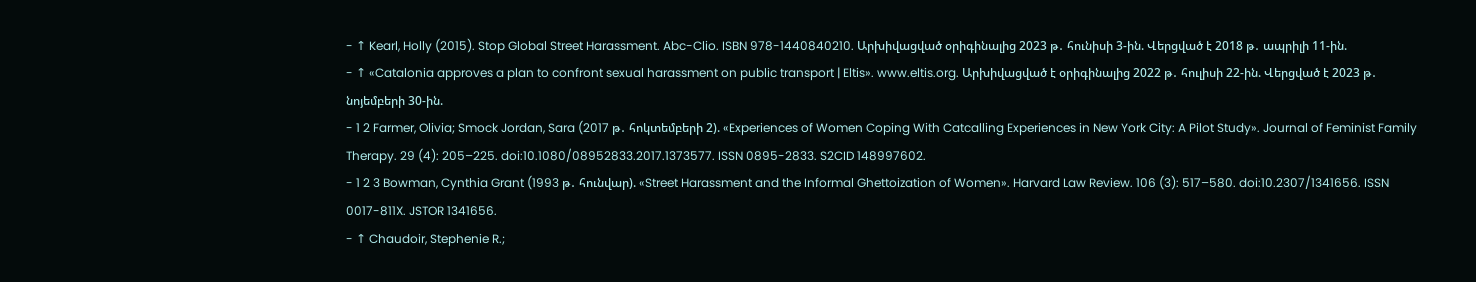- ↑ Kearl, Holly (2015). Stop Global Street Harassment. Abc-Clio. ISBN 978-1440840210. Արխիվացված օրիգինալից 2023 թ․ հունիսի 3-ին. Վերցված է 2018 թ․ ապրիլի 11-ին.
- ↑ «Catalonia approves a plan to confront sexual harassment on public transport | Eltis». www.eltis.org. Արխիվացված է օրիգինալից 2022 թ․ հուլիսի 22-ին. Վերցված է 2023 թ․ նոյեմբերի 30-ին.
- 1 2 Farmer, Olivia; Smock Jordan, Sara (2017 թ․ հոկտեմբերի 2). «Experiences of Women Coping With Catcalling Experiences in New York City: A Pilot Study». Journal of Feminist Family Therapy. 29 (4): 205–225. doi:10.1080/08952833.2017.1373577. ISSN 0895-2833. S2CID 148997602.
- 1 2 3 Bowman, Cynthia Grant (1993 թ․ հունվար). «Street Harassment and the Informal Ghettoization of Women». Harvard Law Review. 106 (3): 517–580. doi:10.2307/1341656. ISSN 0017-811X. JSTOR 1341656.
- ↑ Chaudoir, Stephenie R.;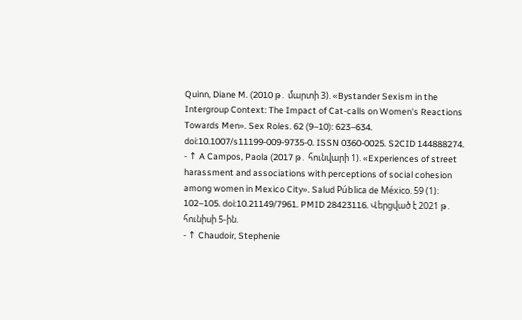Quinn, Diane M. (2010 թ․ մարտի 3). «Bystander Sexism in the Intergroup Context: The Impact of Cat-calls on Women's Reactions Towards Men». Sex Roles. 62 (9–10): 623–634. doi:10.1007/s11199-009-9735-0. ISSN 0360-0025. S2CID 144888274.
- ↑ A Campos, Paola (2017 թ․ հունվարի 1). «Experiences of street harassment and associations with perceptions of social cohesion among women in Mexico City». Salud Pública de México. 59 (1): 102–105. doi:10.21149/7961. PMID 28423116. Վերցված է 2021 թ․ հունիսի 5-ին.
- ↑ Chaudoir, Stephenie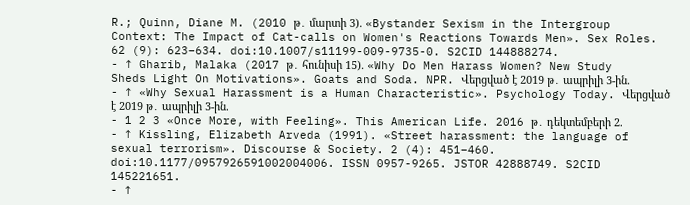R.; Quinn, Diane M. (2010 թ․ մարտի 3). «Bystander Sexism in the Intergroup Context: The Impact of Cat-calls on Women's Reactions Towards Men». Sex Roles. 62 (9): 623–634. doi:10.1007/s11199-009-9735-0. S2CID 144888274.
- ↑ Gharib, Malaka (2017 թ․ հունիսի 15). «Why Do Men Harass Women? New Study Sheds Light On Motivations». Goats and Soda. NPR. Վերցված է 2019 թ․ ապրիլի 3-ին.
- ↑ «Why Sexual Harassment is a Human Characteristic». Psychology Today. Վերցված է 2019 թ․ ապրիլի 3-ին.
- 1 2 3 «Once More, with Feeling». This American Life. 2016 թ․ դեկտեմբերի 2.
- ↑ Kissling, Elizabeth Arveda (1991). «Street harassment: the language of sexual terrorism». Discourse & Society. 2 (4): 451–460. doi:10.1177/0957926591002004006. ISSN 0957-9265. JSTOR 42888749. S2CID 145221651.
- ↑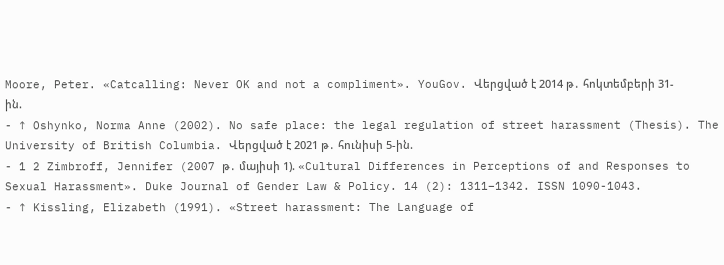Moore, Peter. «Catcalling: Never OK and not a compliment». YouGov. Վերցված է 2014 թ․ հոկտեմբերի 31-ին.
- ↑ Oshynko, Norma Anne (2002). No safe place: the legal regulation of street harassment (Thesis). The University of British Columbia. Վերցված է 2021 թ․ հունիսի 5-ին.
- 1 2 Zimbroff, Jennifer (2007 թ․ մայիսի 1). «Cultural Differences in Perceptions of and Responses to Sexual Harassment». Duke Journal of Gender Law & Policy. 14 (2): 1311–1342. ISSN 1090-1043.
- ↑ Kissling, Elizabeth (1991). «Street harassment: The Language of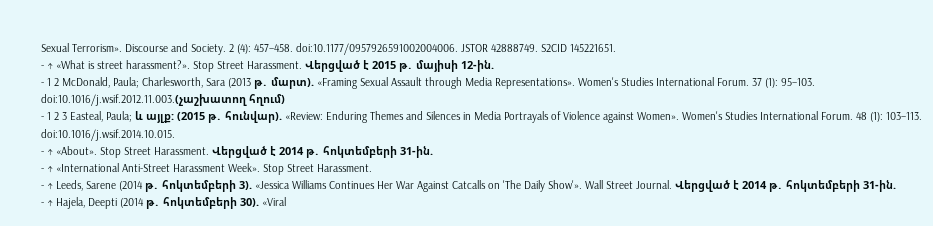Sexual Terrorism». Discourse and Society. 2 (4): 457–458. doi:10.1177/0957926591002004006. JSTOR 42888749. S2CID 145221651.
- ↑ «What is street harassment?». Stop Street Harassment. Վերցված է 2015 թ․ մայիսի 12-ին.
- 1 2 McDonald, Paula; Charlesworth, Sara (2013 թ․ մարտ). «Framing Sexual Assault through Media Representations». Women's Studies International Forum. 37 (1): 95–103. doi:10.1016/j.wsif.2012.11.003.(չաշխատող հղում)
- 1 2 3 Easteal, Paula; և այլք: (2015 թ․ հունվար). «Review: Enduring Themes and Silences in Media Portrayals of Violence against Women». Women's Studies International Forum. 48 (1): 103–113. doi:10.1016/j.wsif.2014.10.015.
- ↑ «About». Stop Street Harassment. Վերցված է 2014 թ․ հոկտեմբերի 31-ին.
- ↑ «International Anti-Street Harassment Week». Stop Street Harassment.
- ↑ Leeds, Sarene (2014 թ․ հոկտեմբերի 3). «Jessica Williams Continues Her War Against Catcalls on 'The Daily Show'». Wall Street Journal. Վերցված է 2014 թ․ հոկտեմբերի 31-ին.
- ↑ Hajela, Deepti (2014 թ․ հոկտեմբերի 30). «Viral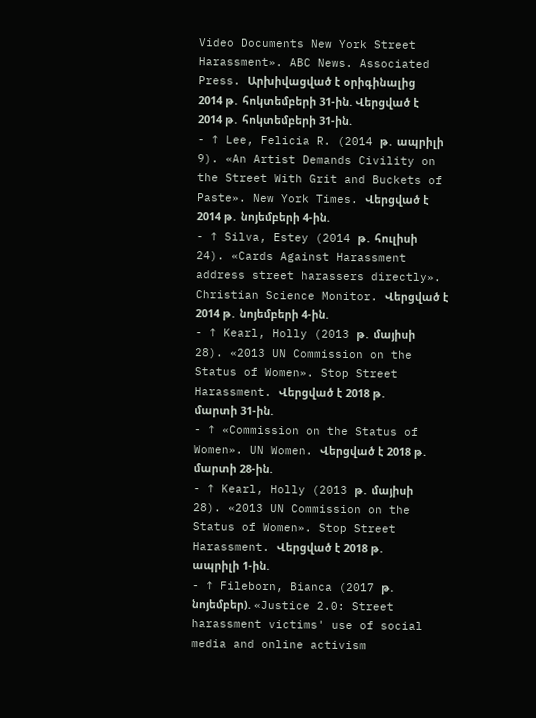Video Documents New York Street Harassment». ABC News. Associated Press. Արխիվացված է օրիգինալից 2014 թ․ հոկտեմբերի 31-ին. Վերցված է 2014 թ․ հոկտեմբերի 31-ին.
- ↑ Lee, Felicia R. (2014 թ․ ապրիլի 9). «An Artist Demands Civility on the Street With Grit and Buckets of Paste». New York Times. Վերցված է 2014 թ․ նոյեմբերի 4-ին.
- ↑ Silva, Estey (2014 թ․ հուլիսի 24). «Cards Against Harassment address street harassers directly». Christian Science Monitor. Վերցված է 2014 թ․ նոյեմբերի 4-ին.
- ↑ Kearl, Holly (2013 թ․ մայիսի 28). «2013 UN Commission on the Status of Women». Stop Street Harassment. Վերցված է 2018 թ․ մարտի 31-ին.
- ↑ «Commission on the Status of Women». UN Women. Վերցված է 2018 թ․ մարտի 28-ին.
- ↑ Kearl, Holly (2013 թ․ մայիսի 28). «2013 UN Commission on the Status of Women». Stop Street Harassment. Վերցված է 2018 թ․ ապրիլի 1-ին.
- ↑ Fileborn, Bianca (2017 թ․ նոյեմբեր). «Justice 2.0: Street harassment victims' use of social media and online activism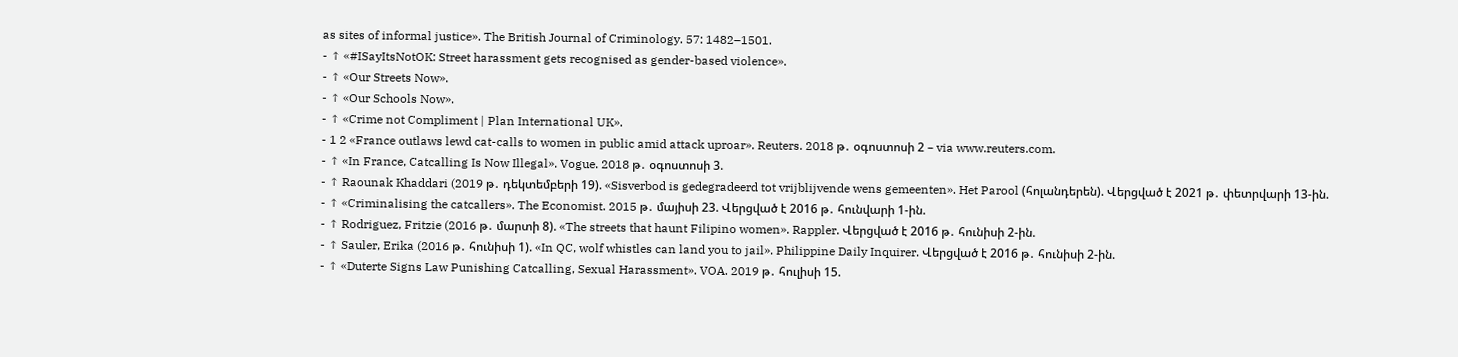as sites of informal justice». The British Journal of Criminology. 57: 1482–1501.
- ↑ «#ISayItsNotOK: Street harassment gets recognised as gender-based violence».
- ↑ «Our Streets Now».
- ↑ «Our Schools Now».
- ↑ «Crime not Compliment | Plan International UK».
- 1 2 «France outlaws lewd cat-calls to women in public amid attack uproar». Reuters. 2018 թ․ օգոստոսի 2 – via www.reuters.com.
- ↑ «In France, Catcalling Is Now Illegal». Vogue. 2018 թ․ օգոստոսի 3.
- ↑ Raounak Khaddari (2019 թ․ դեկտեմբերի 19). «Sisverbod is gedegradeerd tot vrijblijvende wens gemeenten». Het Parool (հոլանդերեն). Վերցված է 2021 թ․ փետրվարի 13-ին.
- ↑ «Criminalising the catcallers». The Economist. 2015 թ․ մայիսի 23. Վերցված է 2016 թ․ հունվարի 1-ին.
- ↑ Rodriguez, Fritzie (2016 թ․ մարտի 8). «The streets that haunt Filipino women». Rappler. Վերցված է 2016 թ․ հունիսի 2-ին.
- ↑ Sauler, Erika (2016 թ․ հունիսի 1). «In QC, wolf whistles can land you to jail». Philippine Daily Inquirer. Վերցված է 2016 թ․ հունիսի 2-ին.
- ↑ «Duterte Signs Law Punishing Catcalling, Sexual Harassment». VOA. 2019 թ․ հուլիսի 15.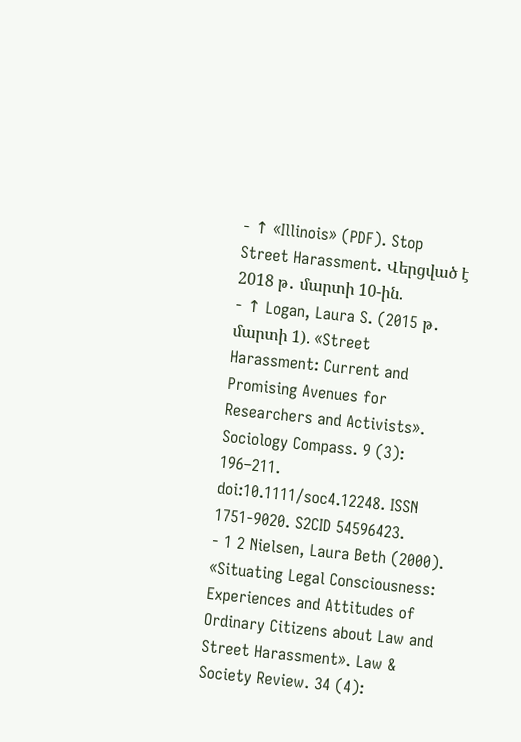- ↑ «Illinois» (PDF). Stop Street Harassment. Վերցված է 2018 թ․ մարտի 10-ին.
- ↑ Logan, Laura S. (2015 թ․ մարտի 1). «Street Harassment: Current and Promising Avenues for Researchers and Activists». Sociology Compass. 9 (3): 196–211. doi:10.1111/soc4.12248. ISSN 1751-9020. S2CID 54596423.
- 1 2 Nielsen, Laura Beth (2000). «Situating Legal Consciousness: Experiences and Attitudes of Ordinary Citizens about Law and Street Harassment». Law & Society Review. 34 (4):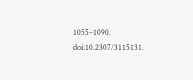1055–1090. doi:10.2307/3115131.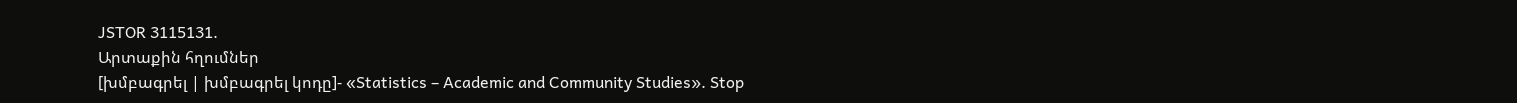JSTOR 3115131.
Արտաքին հղումներ
[խմբագրել | խմբագրել կոդը]- «Statistics – Academic and Community Studies». Stop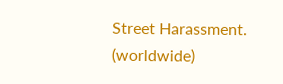Street Harassment. (worldwide)